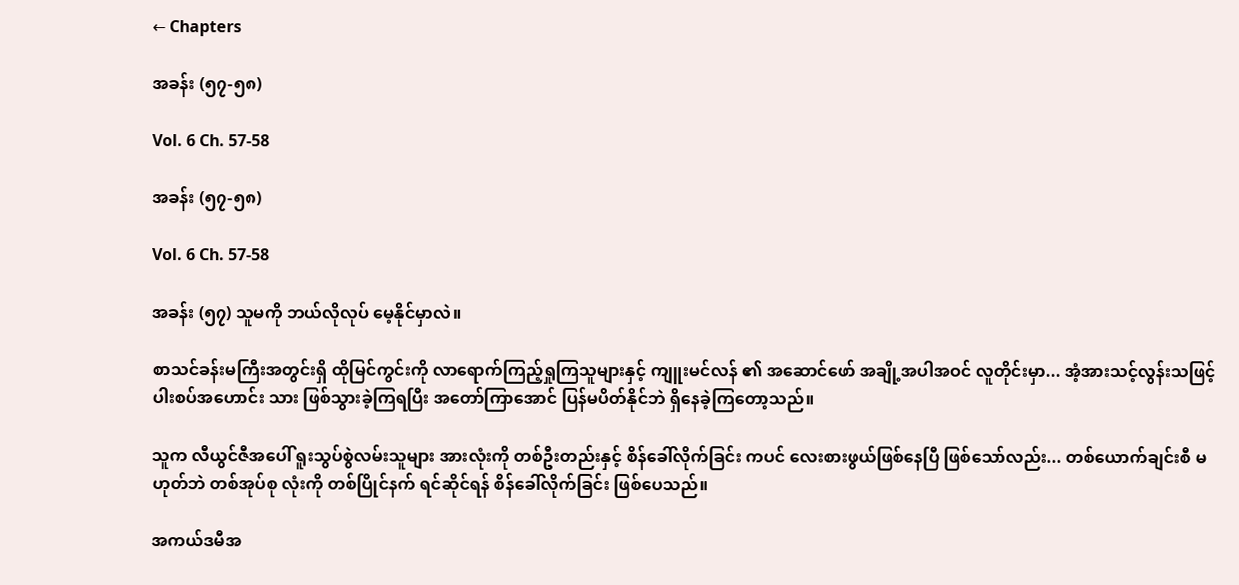← Chapters

အခန်း (၅၇-၅၈)

Vol. 6 Ch. 57-58

အခန်း (၅၇-၅၈)

Vol. 6 Ch. 57-58

အခန်း (၅၇) သူမကို ဘယ်လိုလုပ် မေ့နိုင်မှာလဲ။

စာသင်ခန်းမကြီးအတွင်းရှိ ထိုမြင်ကွင်းကို လာရောက်ကြည့်ရှုကြသူများနှင့် ကျူးမင်လန် ၏ အဆောင်ဖော် အချို့အပါအဝင် လူတိုင်းမှာ... အံ့အားသင့်လွန်းသဖြင့် ပါးစပ်အဟောင်း သား ဖြစ်သွားခဲ့ကြရပြီး အတော်ကြာအောင် ပြန်မပိတ်နိုင်ဘဲ ရှိနေခဲ့ကြတော့သည်။

သူက လီယွင်ဇီအပေါ် ရူးသွပ်စွဲလမ်းသူများ အားလုံးကို တစ်ဦးတည်းနှင့် စိန်ခေါ်လိုက်ခြင်း ကပင် လေးစားဖွယ်ဖြစ်နေပြီ ဖြစ်သော်လည်း... တစ်ယောက်ချင်းစီ မဟုတ်ဘဲ တစ်အုပ်စု လုံးကို တစ်ပြိုင်နက် ရင်ဆိုင်ရန် စိန်ခေါ်လိုက်ခြင်း ဖြစ်ပေသည်။

အကယ်ဒမီအ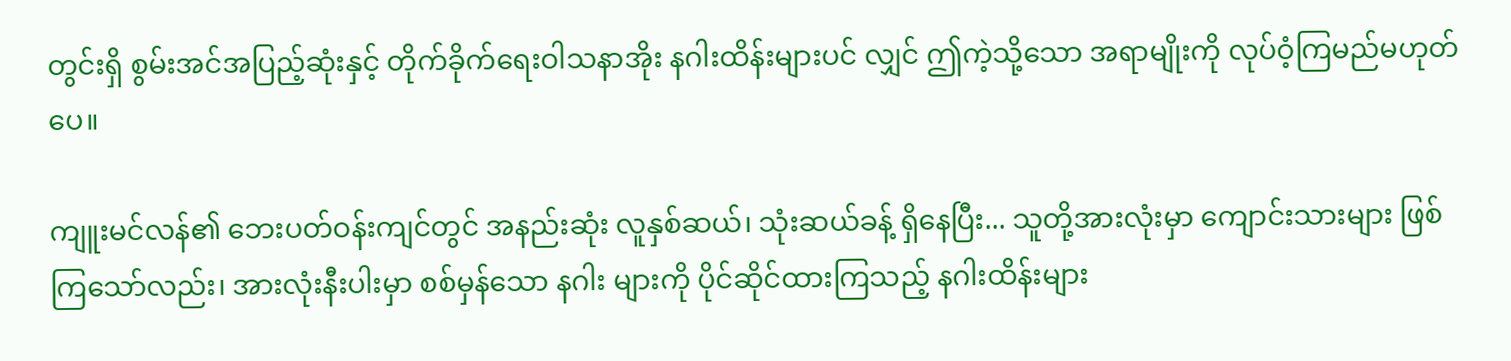တွင်းရှိ စွမ်းအင်အပြည့်ဆုံးနှင့် တိုက်ခိုက်ရေးဝါသနာအိုး နဂါးထိန်းများပင် လျှင် ဤကဲ့သို့သော အရာမျိုးကို လုပ်ဝံ့ကြမည်မဟုတ်ပေ။

ကျူးမင်လန်၏ ဘေးပတ်ဝန်းကျင်တွင် အနည်းဆုံး လူနှစ်ဆယ်၊ သုံးဆယ်ခန့် ရှိနေပြီး... သူတို့အားလုံးမှာ ကျောင်းသားများ ဖြစ်ကြသော်လည်း၊ အားလုံးနီးပါးမှာ စစ်မှန်သော နဂါး များကို ပိုင်ဆိုင်ထားကြသည့် နဂါးထိန်းများ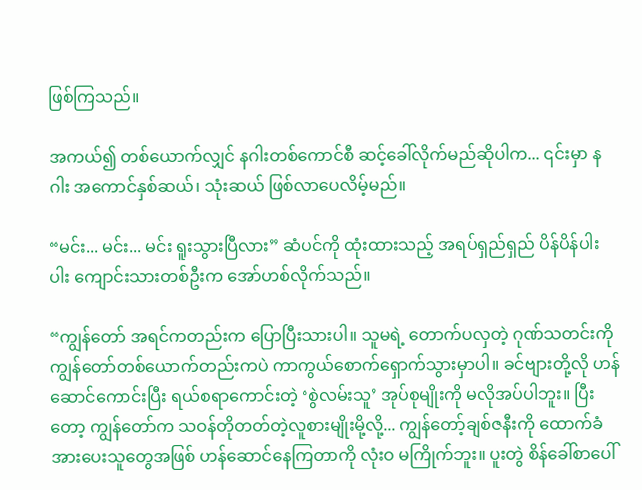ဖြစ်ကြသည်။

အကယ်၍ တစ်ယောက်လျှင် နဂါးတစ်ကောင်စီ ဆင့်ခေါ်လိုက်မည်ဆိုပါက... ၎င်းမှာ နဂါး အကောင်နှစ်ဆယ်၊ သုံးဆယ် ဖြစ်လာပေလိမ့်မည်။

“မင်း... မင်း... မင်း ရူးသွားပြီလား” ဆံပင်ကို ထုံးထားသည့် အရပ်ရှည်ရှည် ပိန်ပိန်ပါးပါး ကျောင်းသားတစ်ဦးက အော်ဟစ်လိုက်သည်။

“ကျွန်တော် အရင်ကတည်းက ပြောပြီးသားပါ။ သူမရဲ့ တောက်ပလှတဲ့ ဂုဏ်သတင်းကို ကျွန်တော်တစ်ယောက်တည်းကပဲ ကာကွယ်စောက်ရှောက်သွားမှာပါ။ ခင်ဗျားတို့လို ဟန်ဆောင်ကောင်းပြီး ရယ်စရာကောင်းတဲ့ ‘စွဲလမ်းသူ’ အုပ်စုမျိုးကို မလိုအပ်ပါဘူး။ ပြီးတော့ ကျွန်တော်က သဝန်တိုတတ်တဲ့လူစားမျိုးမို့လို့... ကျွန်တော့်ချစ်ဇနီးကို ထောက်ခံအားပေးသူတွေအဖြစ် ဟန်ဆောင်နေကြတာကို လုံးဝ မကြိုက်ဘူး။ ပူးတွဲ စိန်ခေါ်စာပေါ်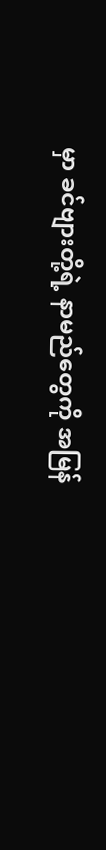မှာ ခင်ဗျားတို့ရဲ့ နာမည်တွေကို အမြန်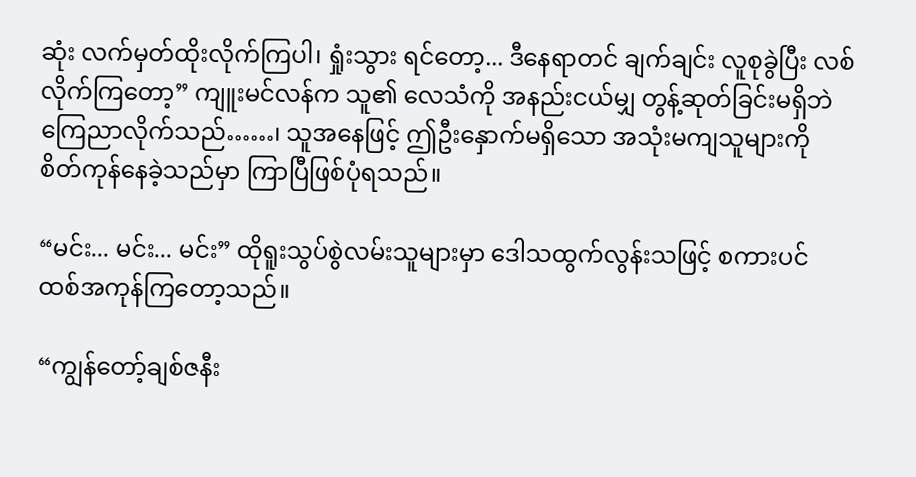ဆုံး လက်မှတ်ထိုးလိုက်ကြပါ၊ ရှုံးသွား ရင်တော့... ဒီနေရာတင် ချက်ချင်း လူစုခွဲပြီး လစ်လိုက်ကြတော့” ကျူးမင်လန်က သူ၏ လေသံကို အနည်းငယ်မျှ တွန့်ဆုတ်ခြင်းမရှိဘဲ ကြေညာလိုက်သည်……၊ သူအနေဖြင့် ဤဦးနှောက်မရှိသော အသုံးမကျသူများကို စိတ်ကုန်နေခဲ့သည်မှာ ကြာပြီဖြစ်ပုံရသည်။

“မင်း... မင်း... မင်း” ထိုရူးသွပ်စွဲလမ်းသူများမှာ ဒေါသထွက်လွန်းသဖြင့် စကားပင် ထစ်အကုန်ကြတော့သည်။

“ကျွန်တော့်ချစ်ဇနီး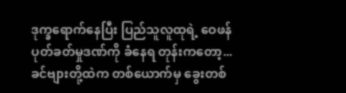ဒုက္ခရောက်နေပြီး ပြည်သူလူထုရဲ့ ဝေဖန်ပုတ်ခတ်မှုဒဏ်ကို ခံနေရ တုန်းကတော့... ခင်ဗျားတို့ထဲက တစ်ယောက်မှ ခွေးတစ်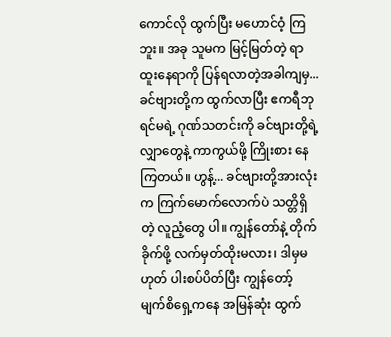ကောင်လို ထွက်ပြီး မဟောင်ဝံ့ ကြဘူး။ အခု သူမက မြင့်မြတ်တဲ့ ရာထူးနေရာကို ပြန်ရလာတဲ့အခါကျမှ... ခင်ဗျားတို့က ထွက်လာပြီး ဧကရီဘုရင်မရဲ့ ဂုဏ်သတင်းကို ခင်ဗျားတို့ရဲ့ လျှာတွေနဲ့ ကာကွယ်ဖို့ ကြိုးစား နေကြတယ်။ ဟွန့်... ခင်ဗျားတို့အားလုံးက ကြက်မောက်လောက်ပဲ သတ္တိရှိတဲ့ လူညံ့တွေ ပါ။ ကျွန်တော်နဲ့ တိုက်ခိုက်ဖို့ လက်မှတ်ထိုးမလား၊ ဒါမှမဟုတ် ပါးစပ်ပိတ်ပြီး ကျွန်တော့် မျက်စိရှေ့ကနေ အမြန်ဆုံး ထွက်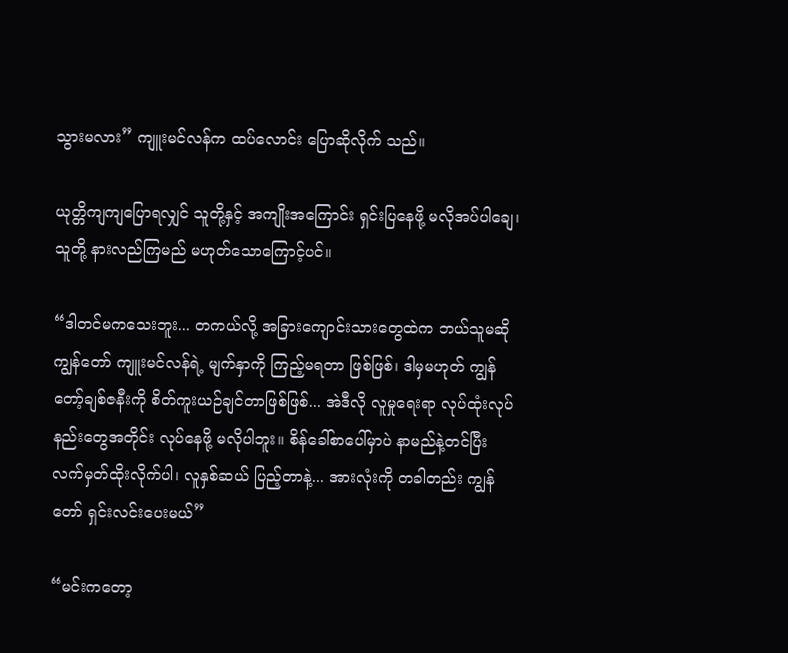သွားမလား” ကျူးမင်လန်က ထပ်လောင်း ပြောဆိုလိုက် သည်။

ယုတ္တိကျကျပြောရလျှင် သူတို့နှင့် အကျိုးအကြောင်း ရှင်းပြနေဖို့ မလိုအပ်ပါချေ၊ သူတို့ နားလည်ကြမည် မဟုတ်သောကြောင့်ပင်။

“ဒါတင်မကသေးဘူး... တကယ်လို့ အခြားကျောင်းသားတွေထဲက ဘယ်သူမဆို ကျွန်တော် ကျူးမင်လန်ရဲ့ မျက်နှာကို ကြည့်မရတာ ဖြစ်ဖြစ်၊ ဒါမှမဟုတ် ကျွန်တော့်ချစ်ဇနီးကို စိတ်ကူးယဉ်ချင်တာဖြစ်ဖြစ်... အဲဒီလို လူမှုရေးရာ လုပ်ထုံးလုပ်နည်းတွေအတိုင်း လုပ်နေဖို့ မလိုပါဘူး။ စိန်ခေါ်စာပေါ်မှာပဲ နာမည်နဲ့တင်ပြီး လက်မှတ်ထိုးလိုက်ပါ၊ လူနှစ်ဆယ် ပြည့်တာနဲ့... အားလုံးကို တခါတည်း ကျွန်တော် ရှင်းလင်းပေးမယ်”

“မင်းကတော့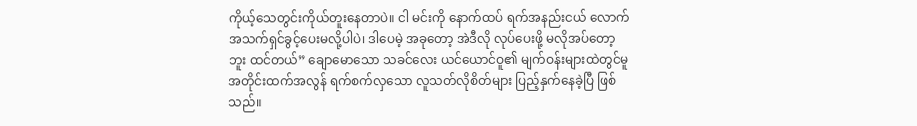ကိုယ့်သေတွင်းကိုယ်တူးနေတာပဲ။ ငါ မင်းကို နောက်ထပ် ရက်အနည်းငယ် လောက် အသက်ရှင်ခွင့်ပေးမလို့ပါပဲ၊ ဒါပေမဲ့ အခုတော့ အဲဒီလို လုပ်ပေးဖို့ မလိုအပ်တော့ ဘူး ထင်တယ်” ချောမောသော သခင်လေး ယင်ယောင်ဝူ၏ မျက်ဝန်းများထဲတွင်မူ အတိုင်းထက်အလွန် ရက်စက်လှသော လူသတ်လိုစိတ်များ ပြည့်နှက်နေခဲ့ပြီ ဖြစ်သည်။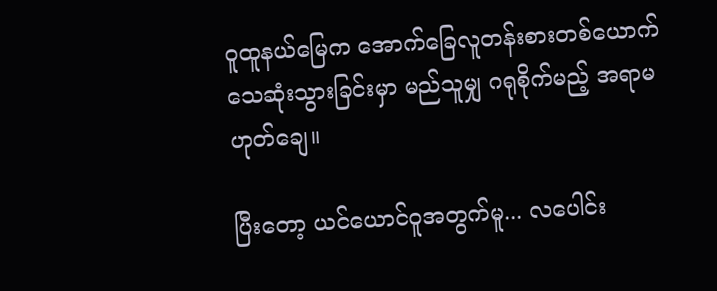ဝူထူနယ်မြေက အောက်ခြေလူတန်းစားတစ်ယောက် သေဆုံးသွားခြင်းမှာ မည်သူမျှ ဂရုစိုက်မည့် အရာမဟုတ်ချေ။

ပြီးတော့ ယင်ယောင်ဝူအတွက်မူ... လပေါင်း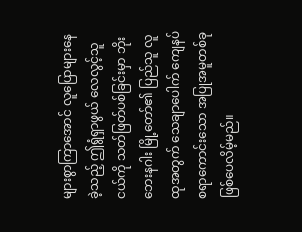များစွာကြာအောင် လူပြောများနေခဲ့သည့် ဤရွံရှာဖွယ် လေလွင့်သူငယ်ကို သတ်ဖြတ်ပစ်ခြင်းမှာ ဘိုးဘေးနဂါး မြို့တော်၏ ပြည်သူ လူထုအတွက် သေချာပေါက် ကျေနပ်စရာကောင်းသော အပြုအမူတစ်ခု ဖြစ်ပေလိမ့်မည်။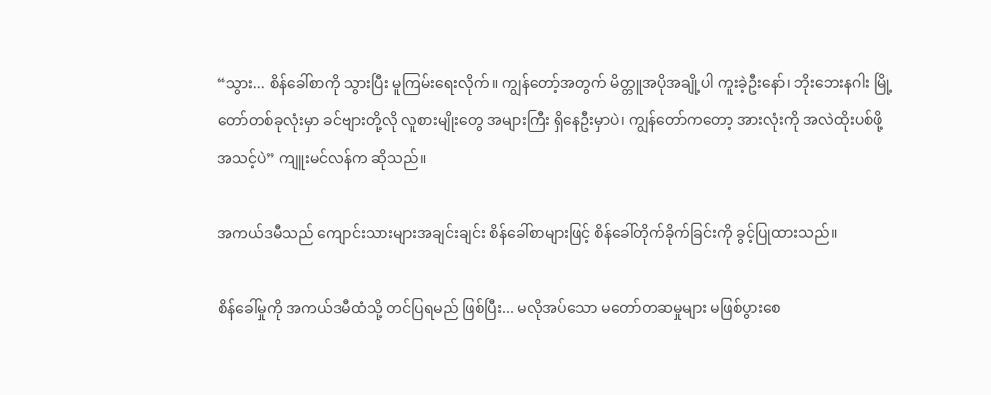“သွား... စိန်ခေါ်စာကို သွားပြီး မူကြမ်းရေးလိုက်။ ကျွန်တော့်အတွက် မိတ္တူအပိုအချို့ပါ ကူးခဲ့ဦးနော်၊ ဘိုးဘေးနဂါး မြို့တော်တစ်ခုလုံးမှာ ခင်ဗျားတို့လို လူစားမျိုးတွေ အများကြီး ရှိနေဦးမှာပဲ၊ ကျွန်တော်ကတော့ အားလုံးကို အလဲထိုးပစ်ဖို့ အသင့်ပဲ” ကျူးမင်လန်က ဆိုသည်။

အကယ်ဒမီသည် ကျောင်းသားများအချင်းချင်း စိန်ခေါ်စာများဖြင့် စိန်ခေါ်တိုက်ခိုက်ခြင်းကို ခွင့်ပြုထားသည်။

စိန်ခေါ်မှုကို အကယ်ဒမီထံသို့ တင်ပြရမည် ဖြစ်ပြီး... မလိုအပ်သော မတော်တဆမှုများ မဖြစ်ပွားစေ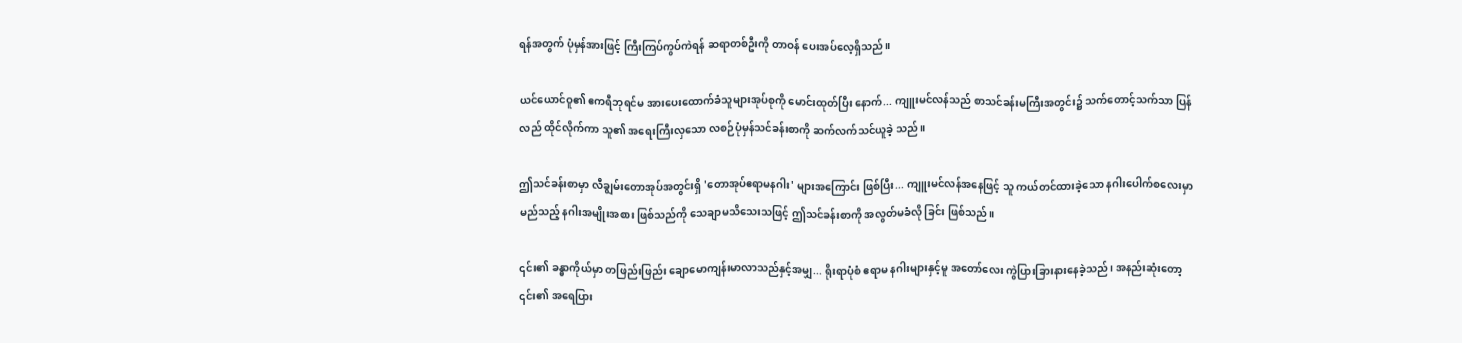ရန်အတွက် ပုံမှန်အားဖြင့် ကြီးကြပ်ကွပ်ကဲရန် ဆရာတစ်ဦးကို တာဝန် ပေးအပ်လေ့ရှိသည်။

ယင်ယောင်ဝူ၏ ဧကရီဘုရင်မ အားပေးထောက်ခံသူများအုပ်စုကို မောင်းထုတ်ပြီး နောက်... ကျူးမင်လန်သည် စာသင်ခန်းမကြီးအတွင်း၌ သက်တောင့်သက်သာ ပြန်လည် ထိုင်လိုက်ကာ သူ၏ အရေးကြီးလှသော လစဉ်ပုံမှန်သင်ခန်းစာကို ဆက်လက်သင်ယူခဲ့ သည်။

ဤသင်ခန်းစာမှာ လီချွမ်းတောအုပ်အတွင်းရှိ 'တောအုပ်ဧရာမနဂါး' များအကြောင်း ဖြစ်ပြီး... ကျူးမင်လန်အနေဖြင့် သူ ကယ်တင်ထားခဲ့သော နဂါးပေါက်စလေးမှာ မည်သည့် နဂါးအမျိုးအစား ဖြစ်သည်ကို သေချာမသိသေးသဖြင့် ဤသင်ခန်းစာကို အလွတ်မခံလို ခြင်း ဖြစ်သည်။

၎င်း၏ ခန္ဓာကိုယ်မှာ တဖြည်းဖြည်း ချောမောကျန်းမာလာသည်နှင့်အမျှ... ရိုးရာပုံစံ ဧရာမ နဂါးများနှင့်မူ အတော်လေး ကွဲပြားခြားနားနေခဲ့သည်၊ အနည်းဆုံးတော့ ၎င်း၏ အရေပြား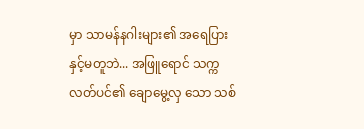မှာ သာမန်နဂါးများ၏ အရေပြားနှင့်မတူဘဲ... အဖြူရောင် သက္ကလတ်ပင်၏ ချောမွေ့လှ သော သစ်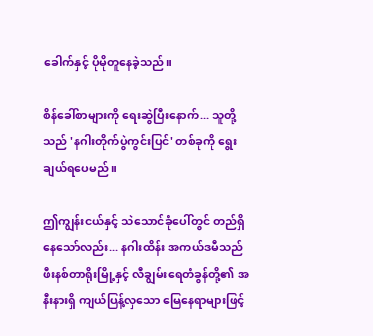ခေါက်နှင့် ပိုမိုတူနေခဲ့သည်။

စိန်ခေါ်စာများကို ရေးဆွဲပြီးနောက်... သူတို့သည် 'နဂါးတိုက်ပွဲကွင်းပြင်' တစ်ခုကို ရွေးချယ်ရပေမည်။

ဤကျွန်းငယ်နှင့် သဲသောင်ခုံပေါ်တွင် တည်ရှိနေသော်လည်း... နဂါးထိန်း အကယ်ဒမီသည် ဖီးနစ်တာရိုးမြို့နှင့် လီချွမ်းရေတံခွန်တို့၏ အနီးနားရှိ ကျယ်ပြန့်လှသော မြေနေရာများဖြင့်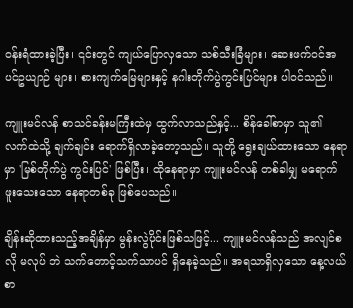ဝန်းရံထားခဲ့ပြီး၊ ၎င်းတွင် ကျယ်ပြောလှသော သစ်သီးခြံများ၊ ဆေးဖက်ဝင်အပင်ဥယျာဉ် များ၊ စားကျက်မြေများနှင့် နဂါးတိုက်ပွဲကွင်းပြင်များ ပါဝင်သည်။

ကျူးမင်လန် စာသင်ခန်းမကြီးထဲမှ ထွက်လာသည်နှင့်... စိန်ခေါ်စာမှာ သူ၏ လက်ထဲသို့ ချက်ချင်း ရောက်ရှိလာခဲ့တော့သည်။ သူတို့ ရွေးချယ်ထားသော နေရာမှာ 'မြစ်တိုက်ပွဲ ကွင်းပြင်' ဖြစ်ပြီး၊ ထိုနေရာမှာ ကျူးမင်လန် တစ်ခါမျှ မရောက်ဖူးသေးသော နေရာတစ်ခု ဖြစ်ပေသည်။

ချိန်းဆိုထားသည့်အချိန်မှာ မွန်းလွဲပိုင်းဖြစ်သဖြင့်... ကျူးမင်လန်သည် အလျင်စလို မလုပ် ဘဲ သက်တောင့်သက်သာပင် ရှိနေခဲ့သည်။ အရသာရှိလှသော နေ့လယ်စာ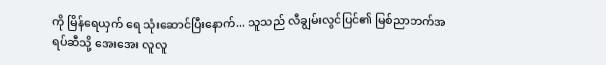ကို မြိန်ရေယှက် ရေ သုံးဆောင်ပြီးနောက်... သူသည် လီချွမ်းလွင်ပြင်၏ မြစ်ညာဘက်အရပ်ဆီသို့ အေးအေး လူလူ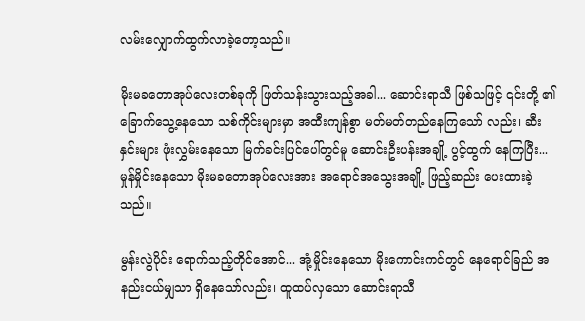လမ်းလျှောက်ထွက်လာခဲ့တော့သည်။

မိုးမခတောအုပ်လေးတစ်ခုကို ဖြတ်သန်းသွားသည့်အခါ... ဆောင်းရာသီ ဖြစ်သဖြင့် ၎င်းတို့ ၏ ခြောက်သွေ့နေသော သစ်ကိုင်းများမှာ အထီးကျန်စွာ မတ်မတ်တည်နေကြသော် လည်း၊ ဆီးနှင်းများ ဖုံးလွှမ်းနေသော မြက်ခင်းပြင်ပေါ်တွင်မူ ဆောင်းဦးပန်းအချို့ ပွင့်ထွက် နေကြပြီး... မှုန်မှိုင်းနေသော မိုးမခတောအုပ်လေးအား အရောင်အသွေးအချို့ ဖြည့်ဆည်း ပေးထားခဲ့သည်။

မွန်းလွဲပိုင်း ရောက်သည့်တိုင်အောင်... အုံ့မှိုင်းနေသော မိုးကောင်းကင်တွင် နေရောင်ခြည် အနည်းငယ်မျှသာ ရှိနေသော်လည်း၊ ထူထပ်လှသော ဆောင်းရာသီ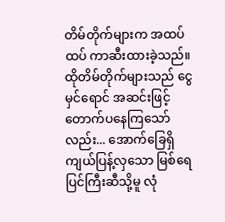တိမ်တိုက်များက အထပ်ထပ် ကာဆီးထားခဲ့သည်။ ထိုတိမ်တိုက်များသည် ငွေမှင်ရောင် အဆင်းဖြင့် တောက်ပနေကြသော်လည်း... အောက်ခြေရှိ ကျယ်ပြန့်လှသော မြစ်ရေပြင်ကြီးဆီသို့မူ လုံ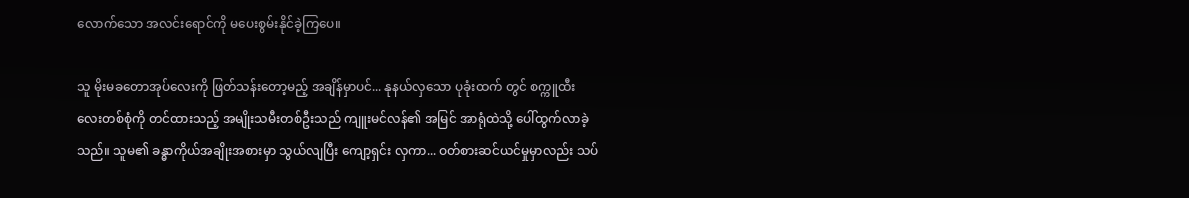လောက်သော အလင်းရောင်ကို မပေးစွမ်းနိုင်ခဲ့ကြပေ။

သူ မိုးမခတောအုပ်လေးကို ဖြတ်သန်းတော့မည့် အချိန်မှာပင်... နုနယ်လှသော ပုခုံးထက် တွင် စက္ကူထီးလေးတစ်စုံကို တင်ထားသည့် အမျိုးသမီးတစ်ဦးသည် ကျူးမင်လန်၏ အမြင် အာရုံထဲသို့ ပေါ်ထွက်လာခဲ့သည်။ သူမ၏ ခန္ဓာကိုယ်အချိုးအစားမှာ သွယ်လျပြီး ကျော့ရှင်း လှကာ... ဝတ်စားဆင်ယင်မှုမှာလည်း သပ်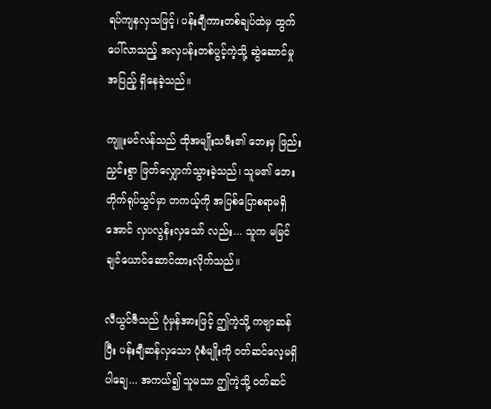ရပ်ကျနလှသဖြင့်၊ ပန်းချီကားတစ်ချပ်ထဲမှ ထွက်ပေါ်လာသည့် အလှပန်းတစ်ပွင့်ကဲ့သို့ ဆွဲဆောင်မှုအပြည့် ရှိနေခဲ့သည်။

ကျူးမင်လန်သည် ထိုအမျိုးသမီး၏ ဘေးမှ ဖြည်းညှင်းစွာ ဖြတ်လျှောက်သွားခဲ့သည်၊ သူမ၏ ဘေးတိုက်ရုပ်သွင်မှာ တကယ့်ကို အပြစ်ပြောစရာမရှိအောင် လှပလွန်းလှသော် လည်း... သူက မမြင်ချင်ယောင်ဆောင်ထားလိုက်သည်။

လီယွင်ဇီသည် ပုံမှန်အားဖြင့် ဤကဲ့သို့ ကဗျာဆန်ပြီး ပန်းချီဆန်လှသော ပုံစံမျိုးကို ဝတ်ဆင်လေ့မရှိပါချေ... အကယ်၍ သူမသာ ဤကဲ့သို့ ဝတ်ဆင်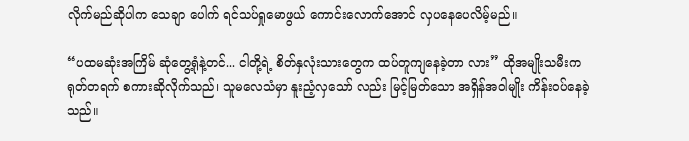လိုက်မည်ဆိုပါက သေချာ ပေါက် ရင်သပ်ရှုမောဖွယ် ကောင်းလောက်အောင် လှပနေပေလိမ့်မည်။

“ပထမဆုံးအကြိမ် ဆုံတွေ့ရုံနဲ့တင်... ငါတို့ရဲ့ စိတ်နှလုံးသားတွေက ထပ်တူကျနေခဲ့တာ လား” ထိုအမျိုးသမီးက ရုတ်တရက် စကားဆိုလိုက်သည်၊ သူမလေသံမှာ နူးညံ့လှသော် လည်း မြင့်မြတ်သော အရှိန်အဝါမျိုး ကိန်းဝပ်နေခဲ့သည်။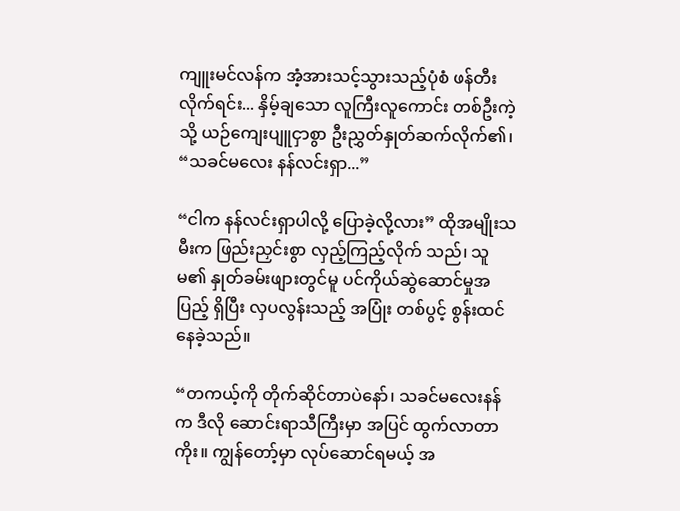ကျူးမင်လန်က အံ့အားသင့်သွားသည့်ပုံစံ ဖန်တီးလိုက်ရင်း... နှိမ့်ချသော လူကြီးလူကောင်း တစ်ဦးကဲ့သို့ ယဉ်ကျေးပျူငှာစွာ ဦးညွှတ်နှုတ်ဆက်လိုက်၏၊ “သခင်မလေး နန်လင်းရှာ...”

“ငါက နန်လင်းရှာပါလို့ ပြောခဲ့လို့လား” ထိုအမျိုးသမီးက ဖြည်းညှင်းစွာ လှည့်ကြည့်လိုက် သည်၊ သူမ၏ နှုတ်ခမ်းဖျားတွင်မူ ပင်ကိုယ်ဆွဲဆောင်မှုအပြည့် ရှိပြီး လှပလွန်းသည့် အပြုံး တစ်ပွင့် စွန်းထင်နေခဲ့သည်။

“တကယ့်ကို တိုက်ဆိုင်တာပဲနော်၊ သခင်မလေးနန်က ဒီလို ဆောင်းရာသီကြီးမှာ အပြင် ထွက်လာတာကိုး။ ကျွန်တော့်မှာ လုပ်ဆောင်ရမယ့် အ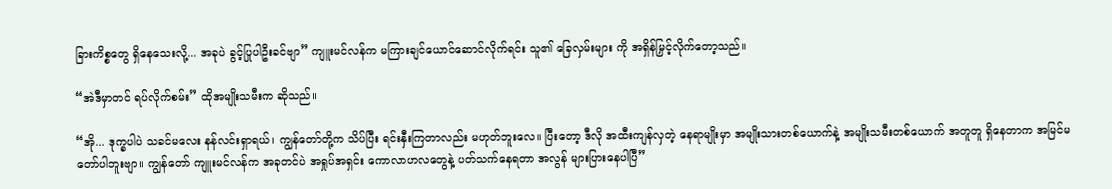ခြားကိစ္စတွေ ရှိနေသေးလို့... အခုပဲ ခွင့်ပြုပါဦးခင်ဗျာ” ကျူးမင်လန်က မကြားချင်ယောင်ဆောင်လိုက်ရင်း သူ၏ ခြေလှမ်းများ ကို အရှိန်မြှင့်လိုက်တော့သည်။

“အဲဒီမှာတင် ရပ်လိုက်စမ်း” ထိုအမျိုးသမီးက ဆိုသည်။

“အို... ဒုက္ခပါပဲ သခင်မလေး နန်လင်းရှာရယ်၊ ကျွန်တော်တို့က သိပ်ပြီး ရင်းနှီးကြတာလည်း မဟုတ်ဘူးလေ။ ပြီးတော့ ဒီလို အထီးကျန်လှတဲ့ နေရာမျိုးမှာ အမျိုးသားတစ်ယောက်နဲ့ အမျိုးသမီးတစ်ယောက် အတူတူ ရှိနေတာက အမြင်မတော်ပါဘူးဗျာ။ ကျွန်တော် ကျူးမင်လန်က အခုတင်ပဲ အရှုပ်အရှင်း ကောလာဟလတွေနဲ့ ပတ်သက်နေရတာ အလွန် များပြားနေပါပြီ”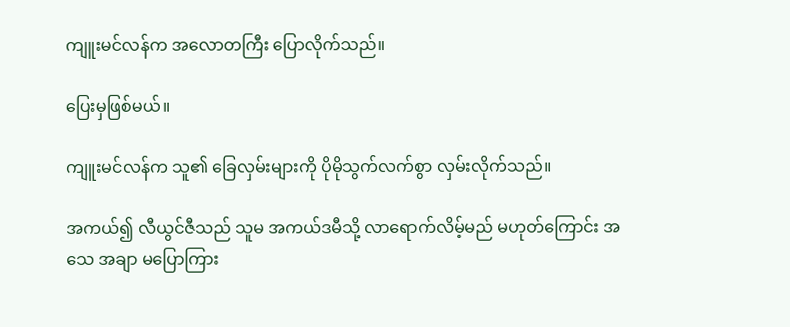ကျူးမင်လန်က အလောတကြီး ပြောလိုက်သည်။

ပြေးမှဖြစ်မယ်။

ကျူးမင်လန်က သူ၏ ခြေလှမ်းများကို ပိုမိုသွက်လက်စွာ လှမ်းလိုက်သည်။

အကယ်၍ လီယွင်ဇီသည် သူမ အကယ်ဒမီသို့ လာရောက်လိမ့်မည် မဟုတ်ကြောင်း အသေ အချာ မပြောကြား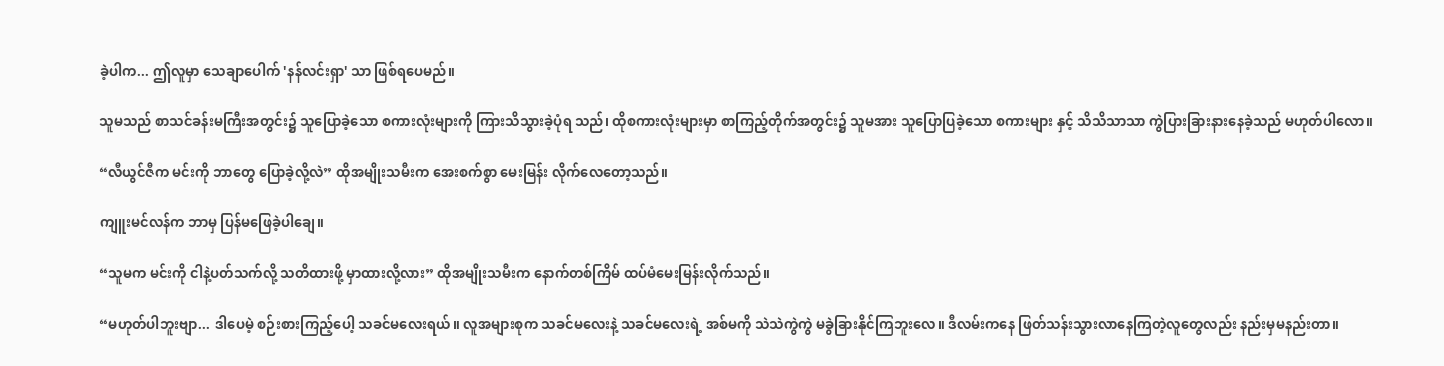ခဲ့ပါက... ဤလူမှာ သေချာပေါက် 'နန်လင်းရှာ' သာ ဖြစ်ရပေမည်။

သူမသည် စာသင်ခန်းမကြီးအတွင်း၌ သူပြောခဲ့သော စကားလုံးများကို ကြားသိသွားခဲ့ပုံရ သည်၊ ထိုစကားလုံးများမှာ စာကြည့်တိုက်အတွင်း၌ သူမအား သူပြောပြခဲ့သော စကားများ နှင့် သိသိသာသာ ကွဲပြားခြားနားနေခဲ့သည် မဟုတ်ပါလော။

“လီယွင်ဇီက မင်းကို ဘာတွေ ပြောခဲ့လို့လဲ” ထိုအမျိုးသမီးက အေးစက်စွာ မေးမြန်း လိုက်လေတော့သည်။

ကျူးမင်လန်က ဘာမှ ပြန်မဖြေခဲ့ပါချေ။

“သူမက မင်းကို ငါနဲ့ပတ်သက်လို့ သတိထားဖို့ မှာထားလို့လား” ထိုအမျိုးသမီးက နောက်တစ်ကြိမ် ထပ်မံမေးမြန်းလိုက်သည်။

“မဟုတ်ပါဘူးဗျာ... ဒါပေမဲ့ စဉ်းစားကြည့်ပေါ့ သခင်မလေးရယ်။ လူအများစုက သခင်မလေးနဲ့ သခင်မလေးရဲ့ အစ်မကို သဲသဲကွဲကွဲ မခွဲခြားနိုင်ကြဘူးလေ။ ဒီလမ်းကနေ ဖြတ်သန်းသွားလာနေကြတဲ့လူတွေလည်း နည်းမှမနည်းတာ။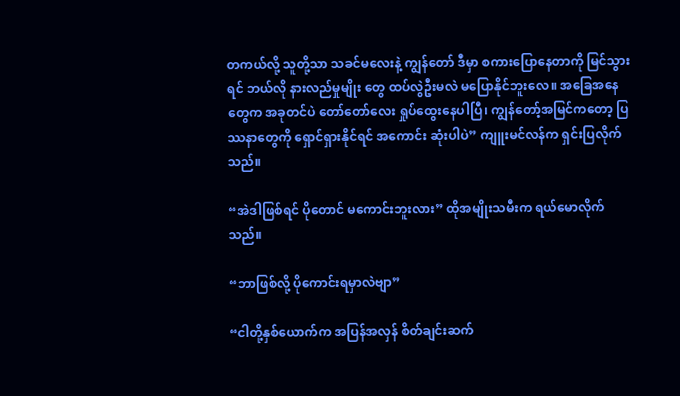တကယ်လို့ သူတို့သာ သခင်မလေးနဲ့ ကျွန်တော် ဒီမှာ စကားပြောနေတာကို မြင်သွားရင် ဘယ်လို နားလည်မှုမျိုး တွေ ထပ်လွဲဦးမလဲ မပြောနိုင်ဘူးလေ။ အခြေအနေတွေက အခုတင်ပဲ တော်တော်လေး ရှုပ်ထွေးနေပါပြီ၊ ကျွန်တော့်အမြင်ကတော့ ပြဿနာတွေကို ရှောင်ရှားနိုင်ရင် အကောင်း ဆုံးပါပဲ” ကျူးမင်လန်က ရှင်းပြလိုက်သည်။

“အဲဒါဖြစ်ရင် ပိုတောင် မကောင်းဘူးလား” ထိုအမျိုးသမီးက ရယ်မောလိုက်သည်။

“ဘာဖြစ်လို့ ပိုကောင်းရမှာလဲဗျာ”

“ငါတို့နှစ်ယောက်က အပြန်အလှန် စိတ်ချင်းဆက်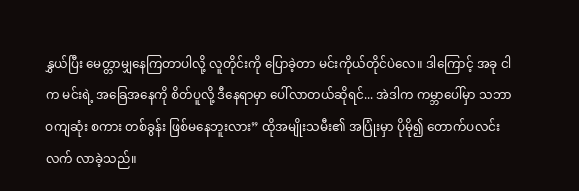နွှယ်ပြီး မေတ္တာမျှနေကြတာပါလို့ လူတိုင်းကို ပြောခဲ့တာ မင်းကိုယ်တိုင်ပဲလေ။ ဒါကြောင့် အခု ငါက မင်းရဲ့ အခြေအနေကို စိတ်ပူလို့ ဒီနေရာမှာ ပေါ်လာတယ်ဆိုရင်... အဲဒါက ကမ္ဘာပေါ်မှာ သဘာဝကျဆုံး စကား တစ်ခွန်း ဖြစ်မနေဘူးလား” ထိုအမျိုးသမီး၏ အပြုံးမှာ ပိုမို၍ တောက်ပလင်းလက် လာခဲ့သည်။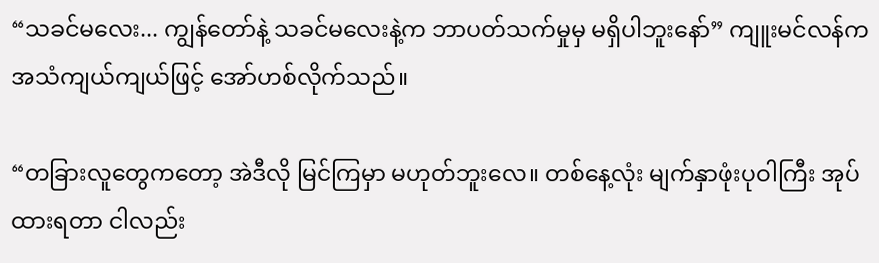“သခင်မလေး... ကျွန်တော်နဲ့ သခင်မလေးနဲ့က ဘာပတ်သက်မှုမှ မရှိပါဘူးနော်” ကျူးမင်လန်က အသံကျယ်ကျယ်ဖြင့် အော်ဟစ်လိုက်သည်။

“တခြားလူတွေကတော့ အဲဒီလို မြင်ကြမှာ မဟုတ်ဘူးလေ။ တစ်နေ့လုံး မျက်နှာဖုံးပုဝါကြီး အုပ်ထားရတာ ငါလည်း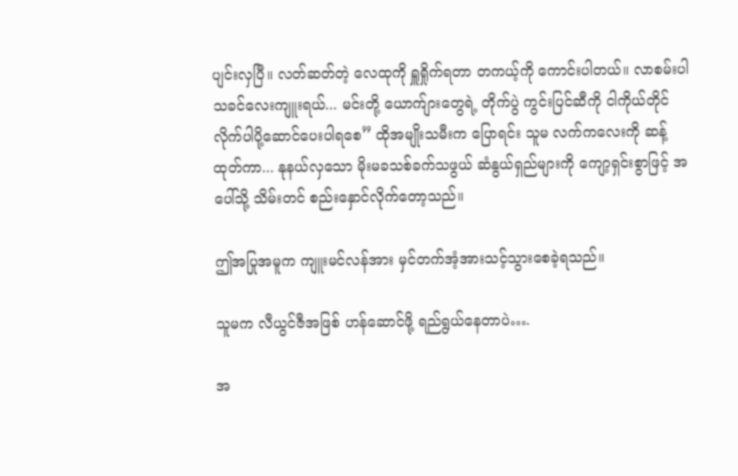ပျင်းလှပြီ။ လတ်ဆတ်တဲ့ လေထုကို ရှူရှိုက်ရတာ တကယ့်ကို ကောင်းပါတယ်။ လာစမ်းပါ သခင်လေးကျူးရယ်... မင်းတို့ ယောက်ျားတွေရဲ့ တိုက်ပွဲ ကွင်းပြင်ဆီကို ငါကိုယ်တိုင် လိုက်ပါပို့ဆောင်ပေးပါရစေ” ထိုအမျိုးသမီးက ပြောရင်း သူမ လက်ကလေးကို ဆန့်ထုတ်ကာ... နုနယ်လှသော မိုးမခသစ်ခက်သဖွယ် ဆံနွယ်ရှည်များကို ကျော့ရှင်းစွာဖြင့် အပေါ်သို့ သိမ်းတင် စည်းနှောင်လိုက်တော့သည်။

ဤအပြုအမူက ကျူးမင်လန်အား မှင်တက်အံ့အားသင့်သွားစေခဲ့ရသည်။

သူမက လီယွင်ဇီအဖြစ် ဟန်ဆောင်ဖို့ ရည်ရွယ်နေတာပဲ….

အ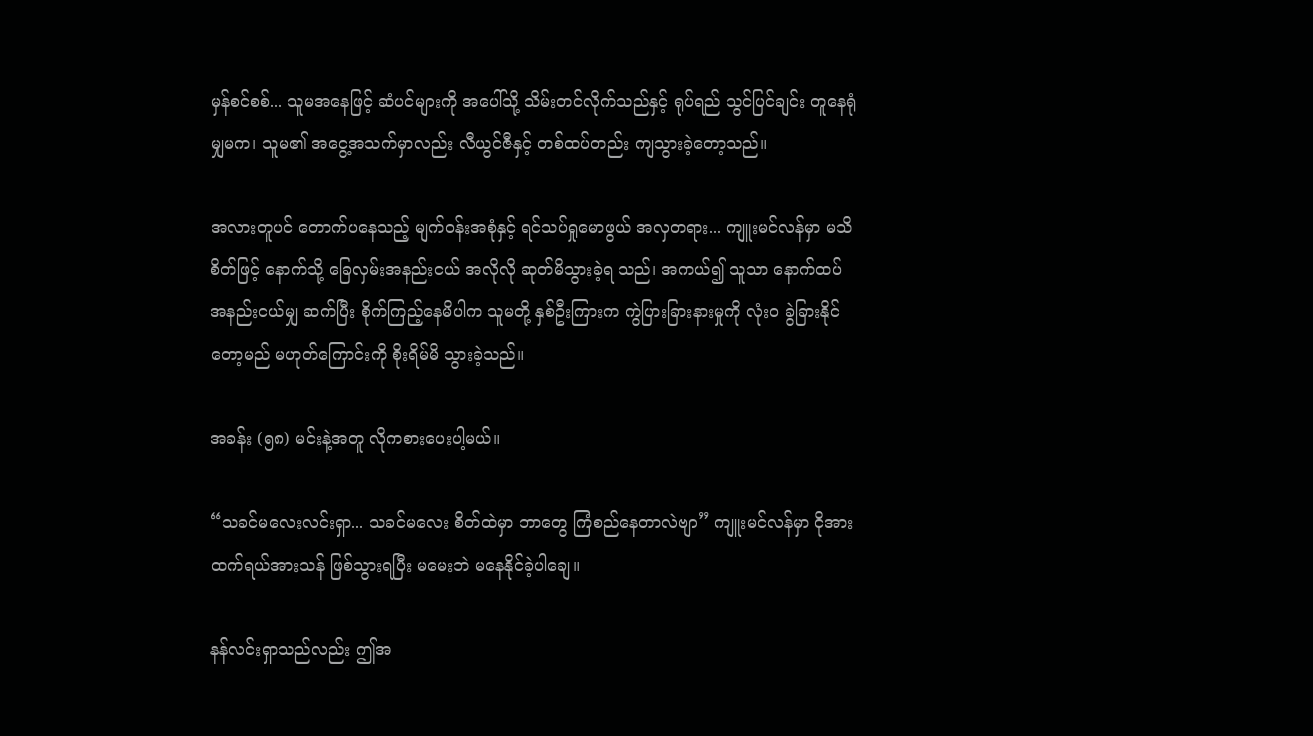မှန်စင်စစ်... သူမအနေဖြင့် ဆံပင်များကို အပေါ်သို့ သိမ်းတင်လိုက်သည်နှင့် ရုပ်ရည် သွင်ပြင်ချင်း တူနေရုံမျှမက၊ သူမ၏ အငွေ့အသက်မှာလည်း လီယွင်ဇီနှင့် တစ်ထပ်တည်း ကျသွားခဲ့တော့သည်။

အလားတူပင် တောက်ပနေသည့် မျက်ဝန်းအစုံနှင့် ရင်သပ်ရှုမောဖွယ် အလှတရား... ကျူးမင်လန်မှာ မသိစိတ်ဖြင့် နောက်သို့ ခြေလှမ်းအနည်းငယ် အလိုလို ဆုတ်မိသွားခဲ့ရ သည်၊ အကယ်၍ သူသာ နောက်ထပ် အနည်းငယ်မျှ ဆက်ပြီး စိုက်ကြည့်နေမိပါက သူမတို့ နှစ်ဦးကြားက ကွဲပြားခြားနားမှုကို လုံးဝ ခွဲခြားနိုင်တော့မည် မဟုတ်ကြောင်းကို စိုးရိမ်မိ သွားခဲ့သည်။

အခန်း (၅၈) မင်းနဲ့အတူ လိုကစားပေးပါ့မယ်။

“သခင်မလေးလင်းရှာ... သခင်မလေး စိတ်ထဲမှာ ဘာတွေ ကြံစည်နေတာလဲဗျာ” ကျူးမင်လန်မှာ ငိုအားထက်ရယ်အားသန် ဖြစ်သွားရပြီး မမေးဘဲ မနေနိုင်ခဲ့ပါချေ။

နန်လင်းရှာသည်လည်း ဤအ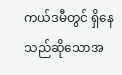ကယ်ဒမီတွင် ရှိနေသည်ဆိုသောအ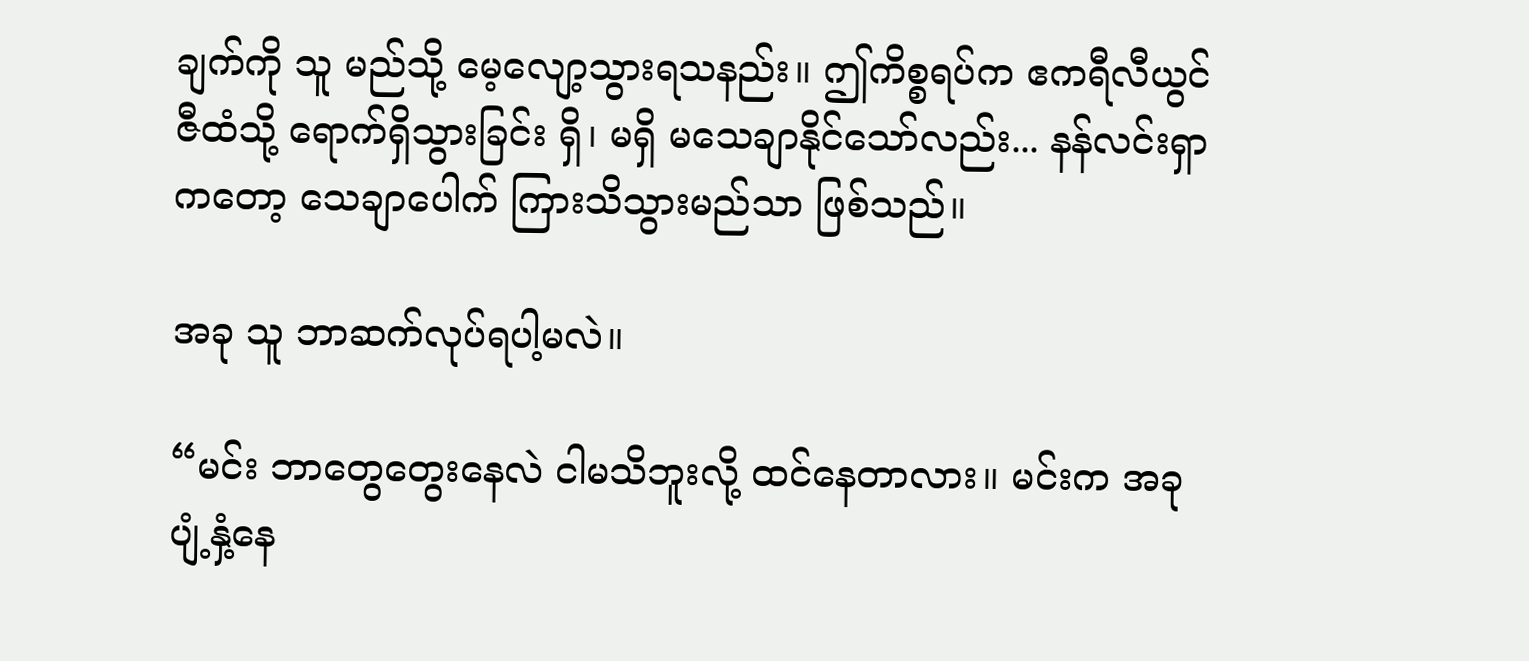ချက်ကို သူ မည်သို့ မေ့လျော့သွားရသနည်း။ ဤကိစ္စရပ်က ဧကရီလီယွင်ဇီထံသို့ ရောက်ရှိသွားခြင်း ရှိ၊ မရှိ မသေချာနိုင်သော်လည်း... နန်လင်းရှာကတော့ သေချာပေါက် ကြားသိသွားမည်သာ ဖြစ်သည်။

အခု သူ ဘာဆက်လုပ်ရပါ့မလဲ။

“မင်း ဘာတွေတွေးနေလဲ ငါမသိဘူးလို့ ထင်နေတာလား။ မင်းက အခု ပျံ့နှံ့နေ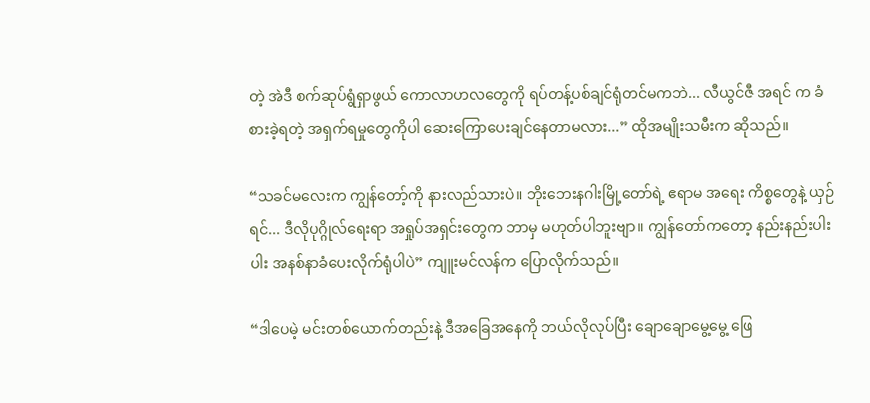တဲ့ အဲဒီ စက်ဆုပ်ရွံရှာဖွယ် ကောလာဟလတွေကို ရပ်တန့်ပစ်ချင်ရုံတင်မကဘဲ... လီယွင်ဇီ အရင် က ခံစားခဲ့ရတဲ့ အရှက်ရမှုတွေကိုပါ ဆေးကြောပေးချင်နေတာမလား...” ထိုအမျိုးသမီးက ဆိုသည်။

“သခင်မလေးက ကျွန်တော့်ကို နားလည်သားပဲ။ ဘိုးဘေးနဂါးမြို့တော်ရဲ့ ဧရာမ အရေး ကိစ္စတွေနဲ့ ယှဉ်ရင်... ဒီလိုပုဂ္ဂိုလ်ရေးရာ အရှုပ်အရှင်းတွေက ဘာမှ မဟုတ်ပါဘူးဗျာ။ ကျွန်တော်ကတော့ နည်းနည်းပါးပါး အနစ်နာခံပေးလိုက်ရုံပါပဲ” ကျူးမင်လန်က ပြောလိုက်သည်။

“ဒါပေမဲ့ မင်းတစ်ယောက်တည်းနဲ့ ဒီအခြေအနေကို ဘယ်လိုလုပ်ပြီး ချောချောမွေ့မွေ့ ဖြေ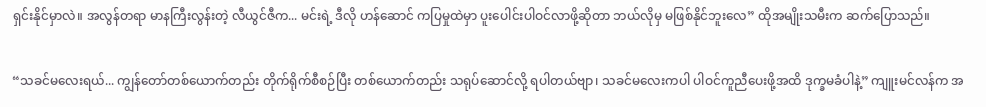ရှင်းနိုင်မှာလဲ။ အလွန်တရာ မာနကြီးလွန်းတဲ့ လီယွင်ဇီက... မင်းရဲ့ ဒီလို ဟန်ဆောင် ကပြမှုထဲမှာ ပူးပေါင်းပါဝင်လာဖို့ဆိုတာ ဘယ်လိုမှ မဖြစ်နိုင်ဘူးလေ” ထိုအမျိုးသမီးက ဆက်ပြောသည်။

“သခင်မလေးရယ်... ကျွန်တော်တစ်ယောက်တည်း တိုက်ရိုက်စီစဉ်ပြီး တစ်ယောက်တည်း သရုပ်ဆောင်လို့ ရပါတယ်ဗျာ၊ သခင်မလေးကပါ ပါဝင်ကူညီပေးဖို့အထိ ဒုက္ခမခံပါနဲ့” ကျူးမင်လန်က အ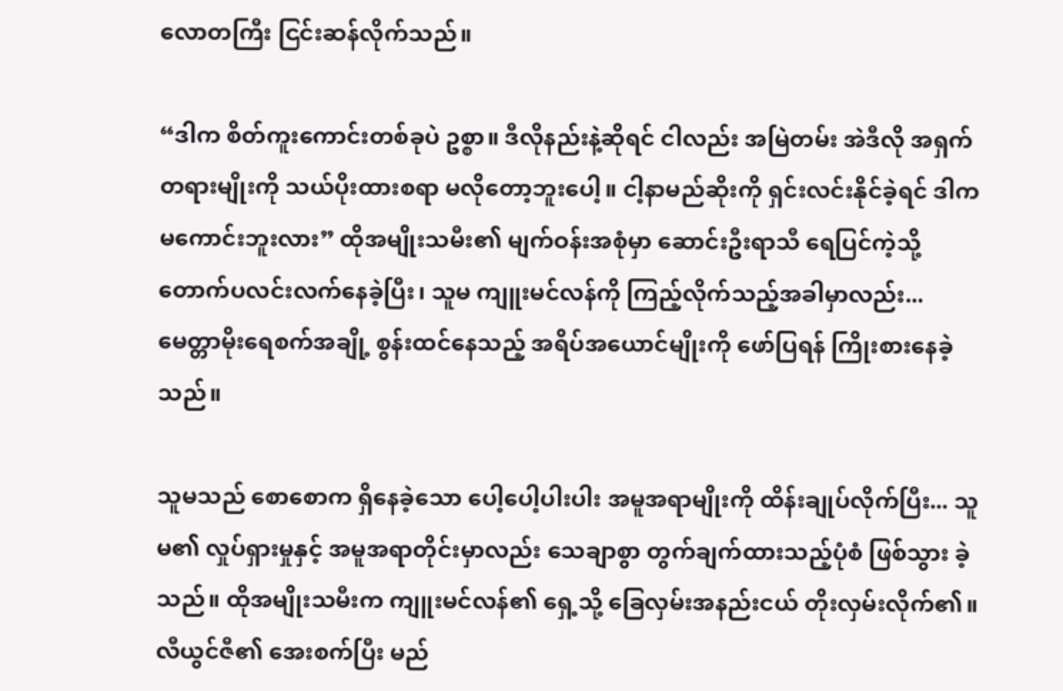လောတကြီး ငြင်းဆန်လိုက်သည်။

“ဒါက စိတ်ကူးကောင်းတစ်ခုပဲ ဥစ္စာ။ ဒီလိုနည်းနဲ့ဆိုရင် ငါလည်း အမြဲတမ်း အဲဒီလို အရှက် တရားမျိုးကို သယ်ပိုးထားစရာ မလိုတော့ဘူးပေါ့။ ငါ့နာမည်ဆိုးကို ရှင်းလင်းနိုင်ခဲ့ရင် ဒါက မကောင်းဘူးလား” ထိုအမျိုးသမီး၏ မျက်ဝန်းအစုံမှာ ဆောင်းဦးရာသီ ရေပြင်ကဲ့သို့ တောက်ပလင်းလက်နေခဲ့ပြီး၊ သူမ ကျူးမင်လန်ကို ကြည့်လိုက်သည့်အခါမှာလည်း... မေတ္တာမိုးရေစက်အချို့ စွန်းထင်နေသည့် အရိပ်အယောင်မျိုးကို ဖော်ပြရန် ကြိုးစားနေခဲ့ သည်။

သူမသည် စောစောက ရှိနေခဲ့သော ပေါ့ပေါ့ပါးပါး အမူအရာမျိုးကို ထိန်းချုပ်လိုက်ပြီး... သူမ၏ လှုပ်ရှားမှုနှင့် အမူအရာတိုင်းမှာလည်း သေချာစွာ တွက်ချက်ထားသည့်ပုံစံ ဖြစ်သွား ခဲ့သည်။ ထိုအမျိုးသမီးက ကျူးမင်လန်၏ ရှေ့သို့ ခြေလှမ်းအနည်းငယ် တိုးလှမ်းလိုက်၏။ လီယွင်ဇီ၏ အေးစက်ပြီး မည်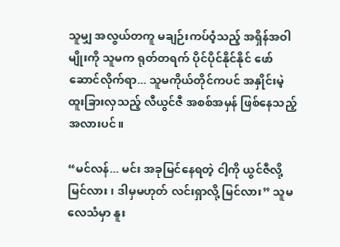သူမျှ အလွယ်တကူ မချဉ်းကပ်ဝံ့သည့် အရှိန်အဝါမျိုးကို သူမက ရုတ်တရက် ပိုင်ပိုင်နိုင်နိုင် ဖော်ဆောင်လိုက်ရာ... သူမကိုယ်တိုင်ကပင် အနှိုင်းမဲ့ ထူးခြားလှသည့် လီယွင်ဇီ အစစ်အမှန် ဖြစ်နေသည့်အလားပင်။

“မင်လန်... မင်း အခုမြင်နေရတဲ့ ငါ့ကို ယွင်ဇီလို့ မြင်လား၊ ဒါမှမဟုတ် လင်းရှာလို့ မြင်လား” သူမလေသံမှာ နူး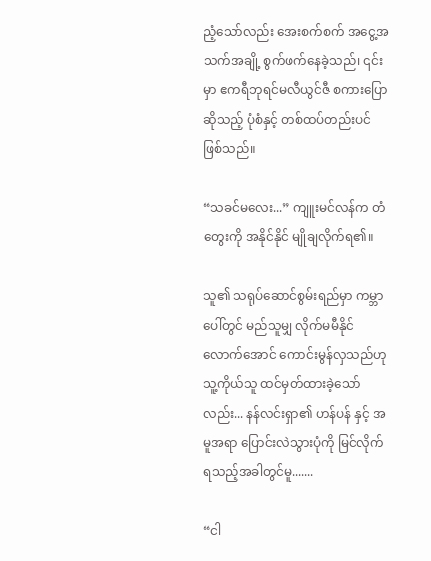ညံ့သော်လည်း အေးစက်စက် အငွေ့အသက်အချို့ စွက်ဖက်နေခဲ့သည်၊ ၎င်းမှာ ဧကရီဘုရင်မလီယွင်ဇီ စကားပြောဆိုသည့် ပုံစံနှင့် တစ်ထပ်တည်းပင် ဖြစ်သည်။

“သခင်မလေး...” ကျူးမင်လန်က တံတွေးကို အနိုင်နိုင် မျိုချလိုက်ရ၏။

သူ၏ သရုပ်ဆောင်စွမ်းရည်မှာ ကမ္ဘာပေါ်တွင် မည်သူမျှ လိုက်မမီနိုင်လောက်အောင် ကောင်းမွန်လှသည်ဟု သူ့ကိုယ်သူ ထင်မှတ်ထားခဲ့သော်လည်း... နန်လင်းရှာ၏ ဟန်ပန် နှင့် အမူအရာ ပြောင်းလဲသွားပုံကို မြင်လိုက်ရသည့်အခါတွင်မူ.......

“ငါ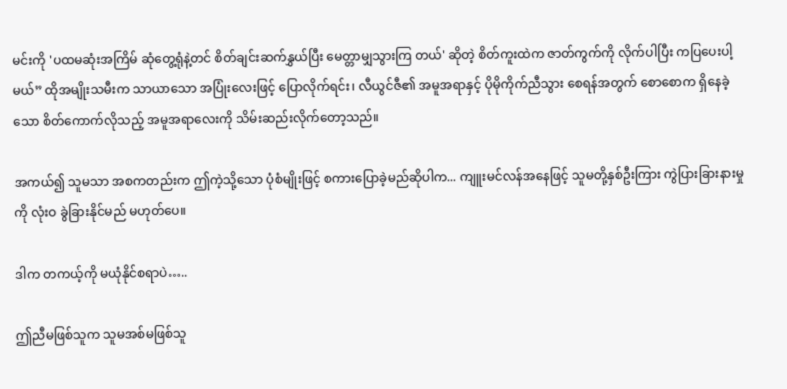မင်းကို 'ပထမဆုံးအကြိမ် ဆုံတွေ့ရုံနဲ့တင် စိတ်ချင်းဆက်နွှယ်ပြီး မေတ္တာမျှသွားကြ တယ်' ဆိုတဲ့ စိတ်ကူးထဲက ဇာတ်ကွက်ကို လိုက်ပါပြီး ကပြပေးပါ့မယ်” ထိုအမျိုးသမီးက သာယာသော အပြုံးလေးဖြင့် ပြောလိုက်ရင်း၊ လီယွင်ဇီ၏ အမူအရာနှင့် ပိုမိုကိုက်ညီသွား စေရန်အတွက် စောစောက ရှိနေခဲ့သော စိတ်ကောက်လိုသည့် အမူအရာလေးကို သိမ်းဆည်းလိုက်တော့သည်။

အကယ်၍ သူမသာ အစကတည်းက ဤကဲ့သို့သော ပုံစံမျိုးဖြင့် စကားပြောခဲ့မည်ဆိုပါက... ကျူးမင်လန်အနေဖြင့် သူမတို့နှစ်ဦးကြား ကွဲပြားခြားနားမှုကို လုံးဝ ခွဲခြားနိုင်မည် မဟုတ်ပေ။

ဒါက တကယ့်ကို မယုံနိုင်စရာပဲ…..

ဤညီမဖြစ်သူက သူမအစ်မဖြစ်သူ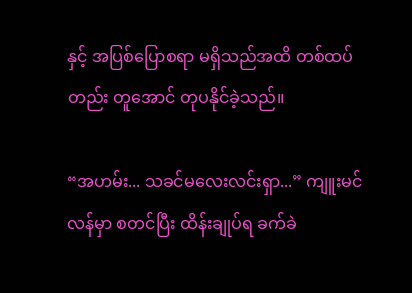နှင့် အပြစ်ပြောစရာ မရှိသည်အထိ တစ်ထပ်တည်း တူအောင် တုပနိုင်ခဲ့သည်။

“အဟမ်း... သခင်မလေးလင်းရှာ...” ကျူးမင်လန်မှာ စတင်ပြီး ထိန်းချုပ်ရ ခက်ခဲ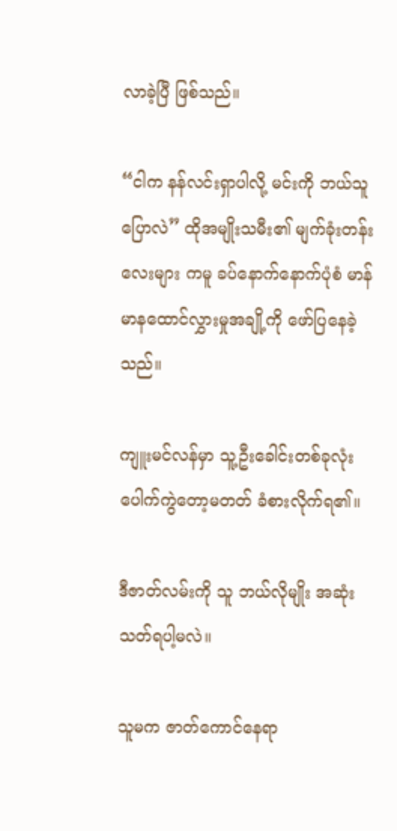လာခဲ့ပြီ ဖြစ်သည်။

“ငါက နန်လင်းရှာပါလို့ မင်းကို ဘယ်သူပြောလဲ” ထိုအမျိုးသမီး၏ မျက်ခုံးတန်းလေးများ ကမူ ခပ်နောက်နောက်ပုံစံ မာန်မာနထောင်လွှားမှုအချို့ကို ဖော်ပြနေခဲ့သည်။

ကျူးမင်လန်မှာ သူ့ဦးခေါင်းတစ်ခုလုံး ပေါက်ကွဲတော့မတတ် ခံစားလိုက်ရ၏။

ဒီဇာတ်လမ်းကို သူ ဘယ်လိုမျိုး အဆုံးသတ်ရပါ့မလဲ။

သူမက ဇာတ်ကောင်နေရာ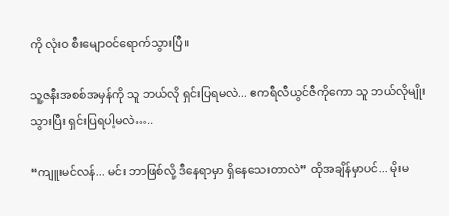ကို လုံးဝ စီးမျောဝင်ရောက်သွားပြီ။

သူ့ဇနီးအစစ်အမှန်ကို သူ ဘယ်လို ရှင်းပြရမလဲ... ဧကရီလီယွင်ဇီကိုကော သူ ဘယ်လိုမျိုး သွားပြီး ရှင်းပြရပါ့မလဲ…..

“ကျူးမင်လန်... မင်း ဘာဖြစ်လို့ ဒီနေရာမှာ ရှိနေသေးတာလဲ” ထိုအချိန်မှာပင်... မိုးမ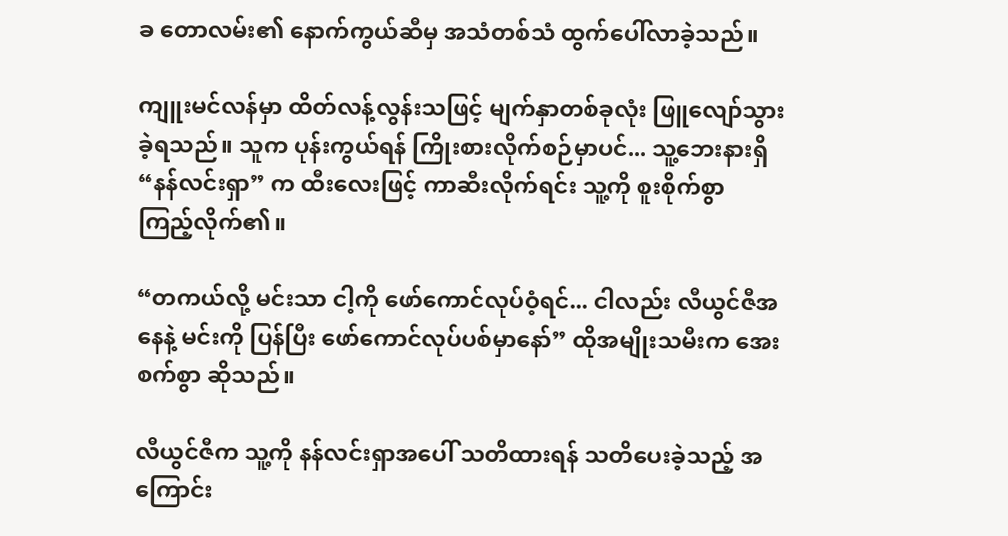ခ တောလမ်း၏ နောက်ကွယ်ဆီမှ အသံတစ်သံ ထွက်ပေါ်လာခဲ့သည်။

ကျူးမင်လန်မှာ ထိတ်လန့်လွန်းသဖြင့် မျက်နှာတစ်ခုလုံး ဖြူလျော်သွားခဲ့ရသည်။ သူက ပုန်းကွယ်ရန် ကြိုးစားလိုက်စဉ်မှာပင်... သူ့ဘေးနားရှိ “နန်လင်းရှာ” က ထီးလေးဖြင့် ကာဆီးလိုက်ရင်း သူ့ကို စူးစိုက်စွာ ကြည့်လိုက်၏။

“တကယ်လို့ မင်းသာ ငါ့ကို ဖော်ကောင်လုပ်ဝံ့ရင်... ငါလည်း လီယွင်ဇီအနေနဲ့ မင်းကို ပြန်ပြီး ဖော်ကောင်လုပ်ပစ်မှာနော်” ထိုအမျိုးသမီးက အေးစက်စွာ ဆိုသည်။

လီယွင်ဇီက သူ့ကို နန်လင်းရှာအပေါ် သတိထားရန် သတိပေးခဲ့သည့် အကြောင်း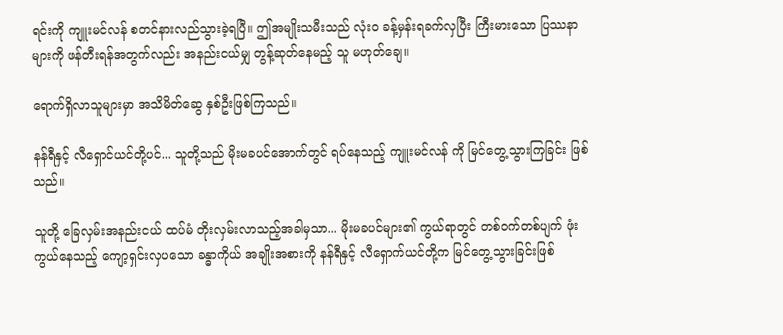ရင်းကို ကျူးမင်လန် စတင်နားလည်သွားခဲ့ရပြီ။ ဤအမျိုးသမီးသည် လုံးဝ ခန့်မှန်းရခက်လှပြီး ကြီးမားသော ပြဿနာများကို ဖန်တီးရန်အတွက်လည်း အနည်းငယ်မျှ တွန့်ဆုတ်နေမည့် သူ မဟုတ်ချေ။

ရောက်ရှိလာသူများမှာ အသိမိတ်ဆွေ နှစ်ဦးဖြစ်ကြသည်။

နန်ရီနှင့် လီရှောင်ယင်တို့ပင်... သူတို့သည် မိုးမခပင်အောက်တွင် ရပ်နေသည့် ကျူးမင်လန် ကို မြင်တွေ့သွားကြခြင်း ဖြစ်သည်။

သူတို့ ခြေလှမ်းအနည်းငယ် ထပ်မံ တိုးလှမ်းလာသည့်အခါမှသာ... မိုးမခပင်များ၏ ကွယ်ရာတွင် တစ်ဝက်တစ်ပျက် ဖုံးကွယ်နေသည့် ကျော့ရှင်းလှပသော ခန္ဓာကိုယ် အချိုးအစားကို နန်ရီနှင့် လီရှောက်ယင်တို့က မြင်တွေ့သွားခြင်းဖြစ်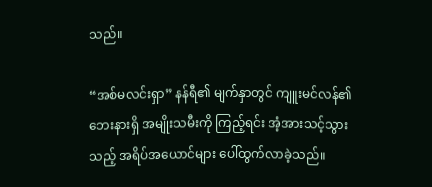သည်။

“အစ်မလင်းရှာ” နန်ရီ၏ မျက်နှာတွင် ကျူးမင်လန်၏ ဘေးနားရှိ အမျိုးသမီးကို ကြည့်ရင်း အံ့အားသင့်သွားသည့် အရိပ်အယောင်များ ပေါ်ထွက်လာခဲ့သည်။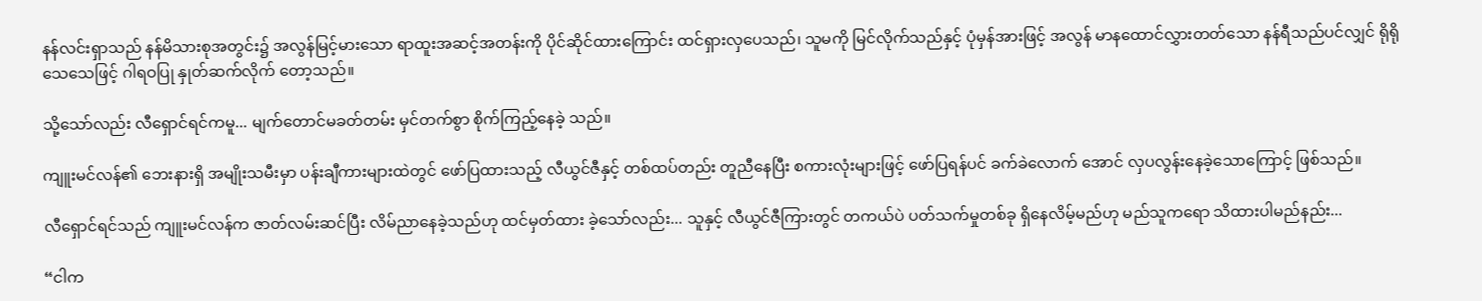နန်လင်းရှာသည် နန်မိသားစုအတွင်း၌ အလွန်မြင့်မားသော ရာထူးအဆင့်အတန်းကို ပိုင်ဆိုင်ထားကြောင်း ထင်ရှားလှပေသည်၊ သူမကို မြင်လိုက်သည်နှင့် ပုံမှန်အားဖြင့် အလွန် မာနထောင်လွှားတတ်သော နန်ရီသည်ပင်လျှင် ရိုရိုသေသေဖြင့် ဂါရဝပြု နှုတ်ဆက်လိုက် တော့သည်။

သို့သော်လည်း လီရှောင်ရင်ကမူ... မျက်တောင်မခတ်တမ်း မှင်တက်စွာ စိုက်ကြည့်နေခဲ့ သည်။

ကျူးမင်လန်၏ ဘေးနားရှိ အမျိုးသမီးမှာ ပန်းချီကားများထဲတွင် ဖော်ပြထားသည့် လီယွင်ဇီနှင့် တစ်ထပ်တည်း တူညီနေပြီး စကားလုံးများဖြင့် ဖော်ပြရန်ပင် ခက်ခဲလောက် အောင် လှပလွန်းနေခဲ့သောကြောင့် ဖြစ်သည်။

လီရှောင်ရင်သည် ကျူးမင်လန်က ဇာတ်လမ်းဆင်ပြီး လိမ်ညာနေခဲ့သည်ဟု ထင်မှတ်ထား ခဲ့သော်လည်း... သူနှင့် လီယွင်ဇီကြားတွင် တကယ်ပဲ ပတ်သက်မှုတစ်ခု ရှိနေလိမ့်မည်ဟု မည်သူကရော သိထားပါမည်နည်း...

“ငါက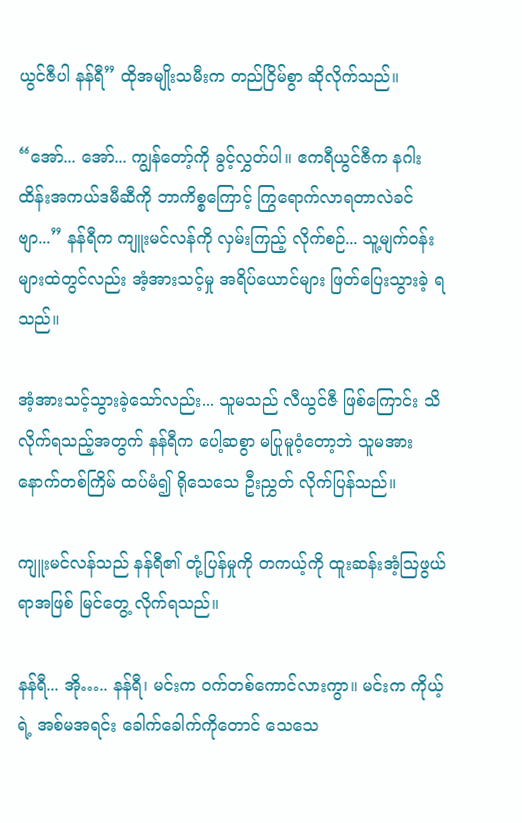ယွင်ဇီပါ နန်ရီ” ထိုအမျိုးသမီးက တည်ငြိမ်စွာ ဆိုလိုက်သည်။

“အော်... အော်... ကျွန်တော့်ကို ခွင့်လွှတ်ပါ။ ဧကရီယွင်ဇီက နဂါးထိန်းအကယ်ဒမီဆီကို ဘာကိစ္စကြောင့် ကြွရောက်လာရတာလဲခင်ဗျာ...” နန်ရီက ကျူးမင်လန်ကို လှမ်းကြည့် လိုက်စဉ်... သူ့မျက်ဝန်းများထဲတွင်လည်း အံ့အားသင့်မှု အရိပ်ယောင်များ ဖြတ်ပြေးသွားခဲ့ ရသည်။

အံ့အားသင့်သွားခဲ့သော်လည်း... သူမသည် လီယွင်ဇီ ဖြစ်ကြောင်း သိလိုက်ရသည့်အတွက် နန်ရီက ပေါ့ဆစွာ မပြုမူဝံ့တော့ဘဲ သူမအား နောက်တစ်ကြိမ် ထပ်မံ၍ ရိုသေသေ ဦးညွှတ် လိုက်ပြန်သည်။

ကျူးမင်လန်သည် နန်ရီ၏ တုံ့ပြန်မှုကို တကယ့်ကို ထူးဆန်းအံ့ဩဖွယ်ရာအဖြစ် မြင်တွေ့ လိုက်ရသည်။

နန်ရီ... အို….. နန်ရီ၊ မင်းက ဝက်တစ်ကောင်လားကွာ။ မင်းက ကိုယ့်ရဲ့ အစ်မအရင်း ခေါက်ခေါက်ကိုတောင် သေသေ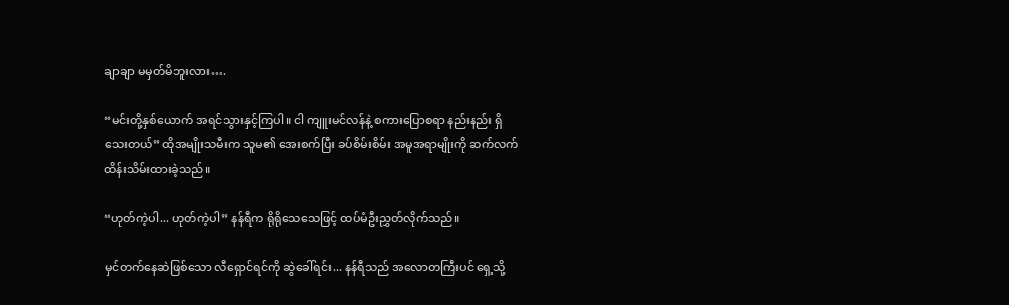ချာချာ မမှတ်မိဘူးလား….

“မင်းတို့နှစ်ယောက် အရင်သွားနှင့်ကြပါ။ ငါ ကျူးမင်လန်နဲ့ စကားပြောစရာ နည်းနည်း ရှိသေးတယ်” ထိုအမျိုးသမီးက သူမ၏ အေးစက်ပြီး ခပ်စိမ်းစိမ်း အမူအရာမျိုးကို ဆက်လက် ထိန်းသိမ်းထားခဲ့သည်။

“ဟုတ်ကဲ့ပါ... ဟုတ်ကဲ့ပါ” နန်ရီက ရိုရိုသေသေဖြင့် ထပ်မံဦးညွှတ်လိုက်သည်။

မှင်တက်နေဆဲဖြစ်သော လီရှောင်ရင်ကို ဆွဲခေါ်ရင်း... နန်ရီသည် အလောတကြီးပင် ရှေ့သို့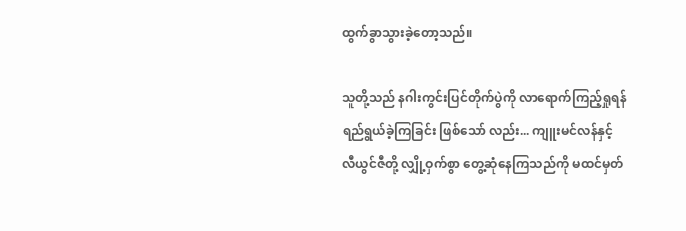ထွက်ခွာသွားခဲ့တော့သည်။

သူတို့သည် နဂါးကွင်းပြင်တိုက်ပွဲကို လာရောက်ကြည့်ရှုရန် ရည်ရွယ်ခဲ့ကြခြင်း ဖြစ်သော် လည်း... ကျူးမင်လန်နှင့် လီယွင်ဇီတို့ လျှို့ဝှက်စွာ တွေ့ဆုံနေကြသည်ကို မထင်မှတ်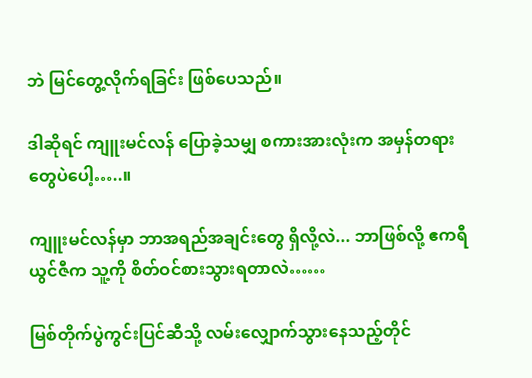ဘဲ မြင်တွေ့လိုက်ရခြင်း ဖြစ်ပေသည်။

ဒါဆိုရင် ကျူးမင်လန် ပြောခဲ့သမျှ စကားအားလုံးက အမှန်တရားတွေပဲပေါ့…..။

ကျူးမင်လန်မှာ ဘာအရည်အချင်းတွေ ရှိလို့လဲ... ဘာဖြစ်လို့ ဧကရီယွင်ဇီက သူ့ကို စိတ်ဝင်စားသွားရတာလဲ……

မြစ်တိုက်ပွဲကွင်းပြင်ဆီသို့ လမ်းလျှောက်သွားနေသည့်တိုင်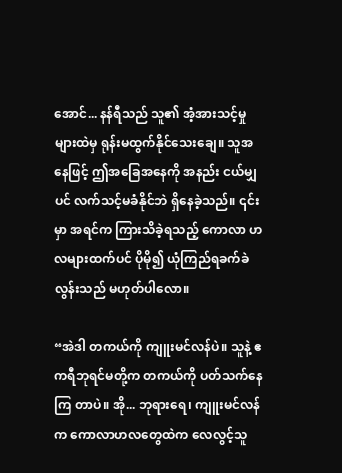အောင်... နန်ရီသည် သူ၏ အံ့အားသင့်မှုများထဲမှ ရုန်းမထွက်နိုင်သေးချေ။ သူအနေဖြင့် ဤအခြေအနေကို အနည်း ငယ်မျှပင် လက်သင့်မခံနိုင်ဘဲ ရှိနေခဲ့သည်။ ၎င်းမှာ အရင်က ကြားသိခဲ့ရသည့် ကောလာ ဟလများထက်ပင် ပိုမို၍ ယုံကြည်ရခက်ခဲလွန်းသည် မဟုတ်ပါလော။

“အဲဒါ တကယ်ကို ကျူးမင်လန်ပဲ။ သူနဲ့ ဧကရီဘုရင်မတို့က တကယ်ကို ပတ်သက်နေကြ တာပဲ။ အို... ဘုရားရေ၊ ကျူးမင်လန်က ကောလာဟလတွေထဲက လေလွင့်သူ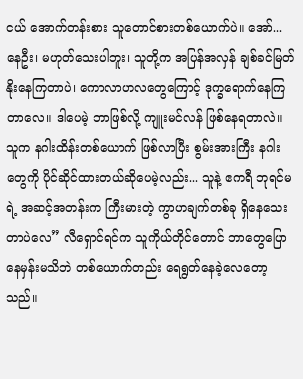ငယ် အောက်တန်းစား သူတောင်စားတစ်ယောက်ပဲ။ အော်... နေဦး၊ မဟုတ်သေးပါဘူး၊ သူတို့က အပြန်အလှန် ချစ်ခင်မြတ်နိုးနေကြတာပဲ၊ ကောလာဟလတွေကြောင့် ဒုက္ခရောက်နေကြ တာလေ။ ဒါပေမဲ့ ဘာဖြစ်လို့ ကျူးမင်လန် ဖြစ်နေရတာလဲ။ သူက နဂါးထိန်းတစ်ယောက် ဖြစ်လာပြီး စွမ်းအားကြီး နဂါးတွေကို ပိုင်ဆိုင်ထားတယ်ဆိုပေမဲ့လည်း... သူနဲ့ ဧကရီ ဘုရင်မရဲ့ အဆင့်အတန်းက ကြီးမားတဲ့ ကွာဟချက်တစ်ခု ရှိနေသေးတာပဲလေ” လီရှောင်ရင်က သူကိုယ်တိုင်တောင် ဘာတွေပြောနေမှန်းမသိဘဲ တစ်ယောက်တည်း ရေရွတ်နေခဲ့လေတော့သည်။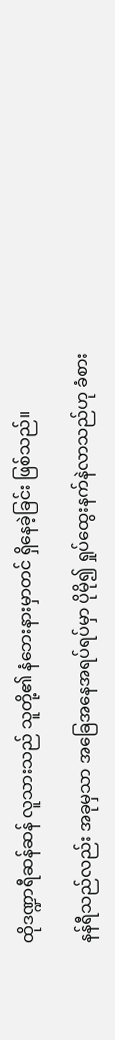ထိုဒဏ္ဍာရီဆန်ဆန် လူသားသည် သူတို့၏ နံဘေးနားမှာတင် ရှိနေခဲ့ခြင်း ဖြစ်သည်။

နန်ရီသည်လည်း အခုမှသာ အခြေအနေအရပ်ရပ်မှာ ပိုမို၍ ရှုပ်ထွေးနက်နဲလာသည်ဟု ခံစား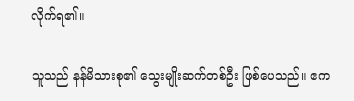လိုက်ရ၏။

သူသည် နန်မိသားစု၏ သွေးမျိုးဆက်တစ်ဦး ဖြစ်ပေသည်။ ဧက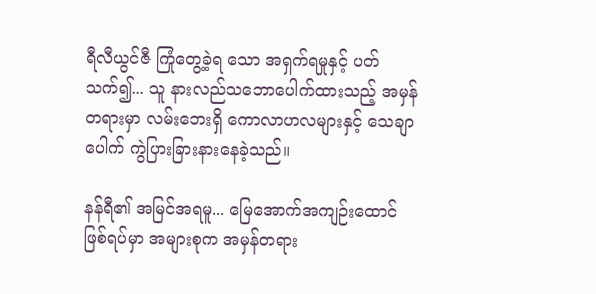ရီလီယွင်ဇီ ကြုံတွေ့ခဲ့ရ သော အရှက်ရမှုနှင့် ပတ်သက်၍... သူ နားလည်သဘောပေါက်ထားသည့် အမှန်တရားမှာ လမ်းဘေးရှိ ကောလာဟလများနှင့် သေချာပေါက် ကွဲပြားခြားနားနေခဲ့သည်။

နန်ရီ၏ အမြင်အရမူ... မြေအောက်အကျဉ်းထောင် ဖြစ်ရပ်မှာ အများစုက အမှန်တရား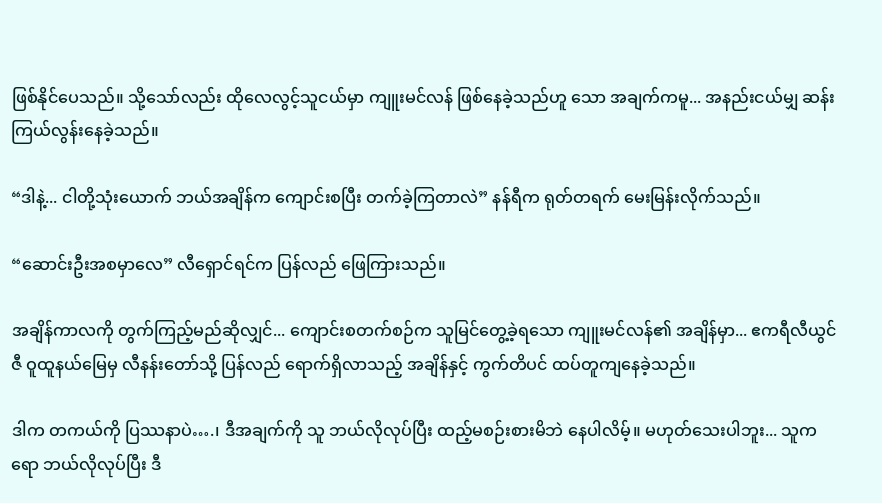ဖြစ်နိုင်ပေသည်။ သို့သော်လည်း ထိုလေလွင့်သူငယ်မှာ ကျူးမင်လန် ဖြစ်နေခဲ့သည်ဟူ သော အချက်ကမူ... အနည်းငယ်မျှ ဆန်းကြယ်လွန်းနေခဲ့သည်။

“ဒါနဲ့... ငါတို့သုံးယောက် ဘယ်အချိန်က ကျောင်းစပြီး တက်ခဲ့ကြတာလဲ” နန်ရီက ရုတ်တရက် မေးမြန်းလိုက်သည်။

“ဆောင်းဦးအစမှာလေ” လီရှောင်ရင်က ပြန်လည် ဖြေကြားသည်။

အချိန်ကာလကို တွက်ကြည့်မည်ဆိုလျှင်... ကျောင်းစတက်စဉ်က သူမြင်တွေ့ခဲ့ရသော ကျူးမင်လန်၏ အချိန်မှာ... ဧကရီလီယွင်ဇီ ဝူထူနယ်မြေမှ လီနန်းတော်သို့ ပြန်လည် ရောက်ရှိလာသည့် အချိန်နှင့် ကွက်တိပင် ထပ်တူကျနေခဲ့သည်။

ဒါက တကယ်ကို ပြဿနာပဲ….၊ ဒီအချက်ကို သူ ဘယ်လိုလုပ်ပြီး ထည့်မစဉ်းစားမိဘဲ နေပါလိမ့်။ မဟုတ်သေးပါဘူး... သူကရော ဘယ်လိုလုပ်ပြီး ဒီ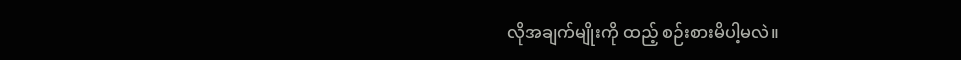လိုအချက်မျိုးကို ထည့် စဉ်းစားမိပါ့မလဲ။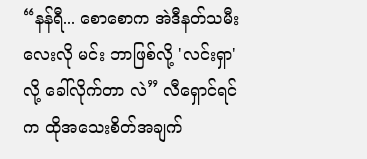“နန်ရီ... စောစောက အဲဒီနတ်သမီးလေးလို မင်း ဘာဖြစ်လို့ 'လင်းရှာ' လို့ ခေါ်လိုက်တာ လဲ” လီရှောင်ရင်က ထိုအသေးစိတ်အချက်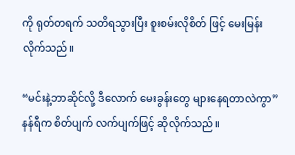ကို ရုတ်တရက် သတိရသွားပြီး စူးစမ်းလိုစိတ် ဖြင့် မေးမြန်းလိုက်သည်။

“မင်းနဲ့ဘာဆိုင်လို့ ဒီလောက် မေးခွန်းတွေ များနေရတာလဲကွာ” နန်ရီက စိတ်ပျက် လက်ပျက်ဖြင့် ဆိုလိုက်သည်။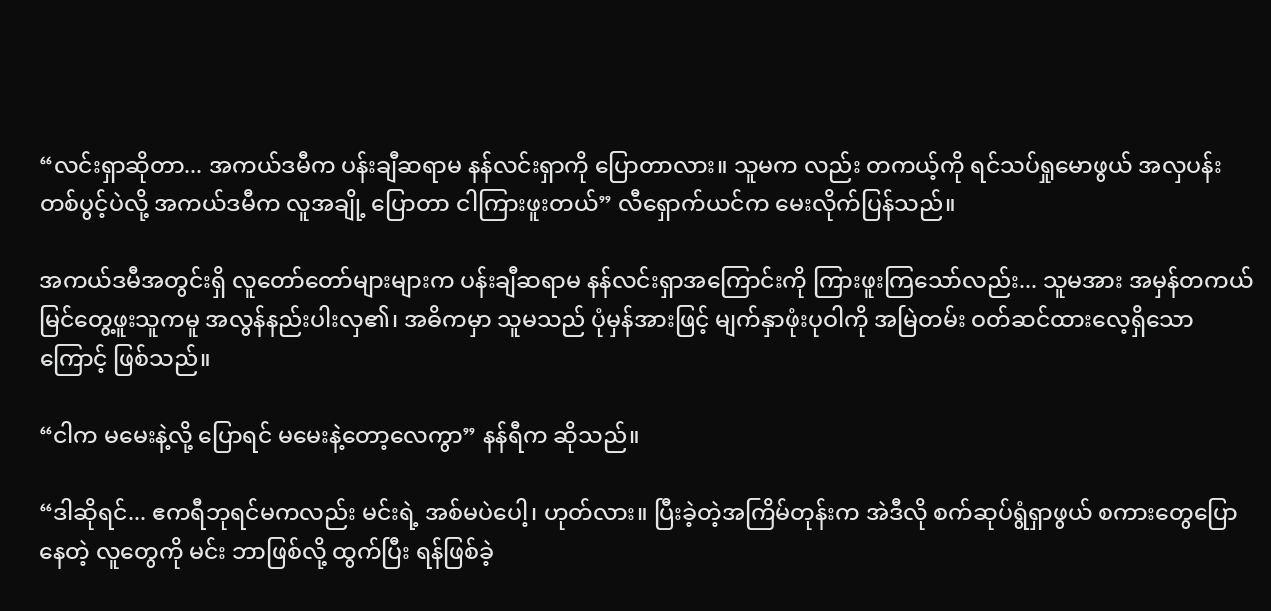“လင်းရှာဆိုတာ... အကယ်ဒမီက ပန်းချီဆရာမ နန်လင်းရှာကို ပြောတာလား။ သူမက လည်း တကယ့်ကို ရင်သပ်ရှုမောဖွယ် အလှပန်းတစ်ပွင့်ပဲလို့ အကယ်ဒမီက လူအချို့ ပြောတာ ငါကြားဖူးတယ်” လီရှောက်ယင်က မေးလိုက်ပြန်သည်။

အကယ်ဒမီအတွင်းရှိ လူတော်တော်များများက ပန်းချီဆရာမ နန်လင်းရှာအကြောင်းကို ကြားဖူးကြသော်လည်း... သူမအား အမှန်တကယ် မြင်တွေ့ဖူးသူကမူ အလွန်နည်းပါးလှ၏၊ အဓိကမှာ သူမသည် ပုံမှန်အားဖြင့် မျက်နှာဖုံးပုဝါကို အမြဲတမ်း ဝတ်ဆင်ထားလေ့ရှိသော ကြောင့် ဖြစ်သည်။

“ငါက မမေးနဲ့လို့ ပြောရင် မမေးနဲ့တော့လေကွာ” နန်ရီက ဆိုသည်။

“ဒါဆိုရင်... ဧကရီဘုရင်မကလည်း မင်းရဲ့ အစ်မပဲပေါ့၊ ဟုတ်လား။ ပြီးခဲ့တဲ့အကြိမ်တုန်းက အဲဒီလို စက်ဆုပ်ရွံရှာဖွယ် စကားတွေပြောနေတဲ့ လူတွေကို မင်း ဘာဖြစ်လို့ ထွက်ပြီး ရန်ဖြစ်ခဲ့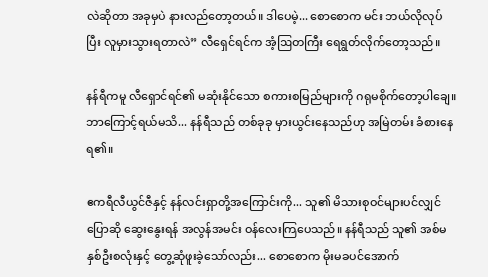လဲဆိုတာ အခုမှပဲ နားလည်တော့တယ်။ ဒါပေမဲ့... စောစောက မင်း ဘယ်လိုလုပ် ပြီး လူမှားသွားရတာလဲ” လီရှေင်ရင်က အံ့ဩတကြီး ရေရွတ်လိုက်တော့သည်။

နန်ရီကမူ လီရှောင်ရင်၏ မဆုံးနိုင်သော စကားစမြည်များကို ဂရုမစိုက်တော့ပါချေ။ ဘာကြောင့်ရယ်မသိ... နန်ရီသည် တစ်ခုခု မှားယွင်းနေသည်ဟု အမြဲတမ်း ခံစားနေရ၏။

ဧကရီလီယွင်ဇီနှင့် နန်လင်းရှာတို့အကြောင်းကို... သူ၏ မိသားစုဝင်များပင်လျှင် ပြောဆို ဆွေးနွေးရန် အလွန်အမင်း ဝန်လေးကြပေသည်။ နန်ရီသည် သူ၏ အစ်မနှစ်ဦးစလုံးနှင့် တွေ့ဆုံဖူးခဲ့သော်လည်း... စောစောက မိုးမခပင်အောက်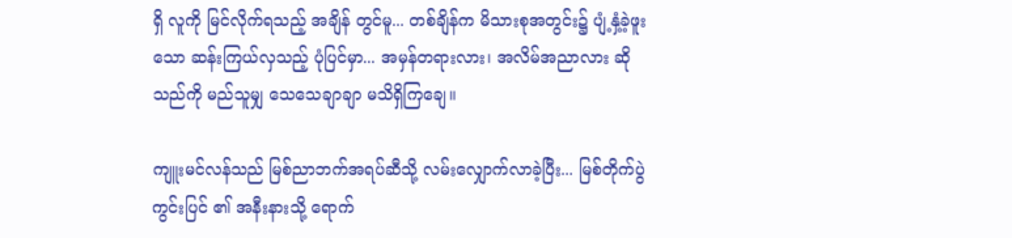ရှိ လူကို မြင်လိုက်ရသည့် အချိန် တွင်မူ... တစ်ချိန်က မိသားစုအတွင်း၌ ပျံ့နှံ့ခဲ့ဖူးသော ဆန်းကြယ်လှသည့် ပုံပြင်မှာ... အမှန်တရားလား၊ အလိမ်အညာလား ဆိုသည်ကို မည်သူမျှ သေသေချာချာ မသိရှိကြချေ။

ကျူးမင်လန်သည် မြစ်ညာဘက်အရပ်ဆီသို့ လမ်းလျှောက်လာခဲ့ပြီး... မြစ်တိုက်ပွဲကွင်းပြင် ၏ အနီးနားသို့ ရောက်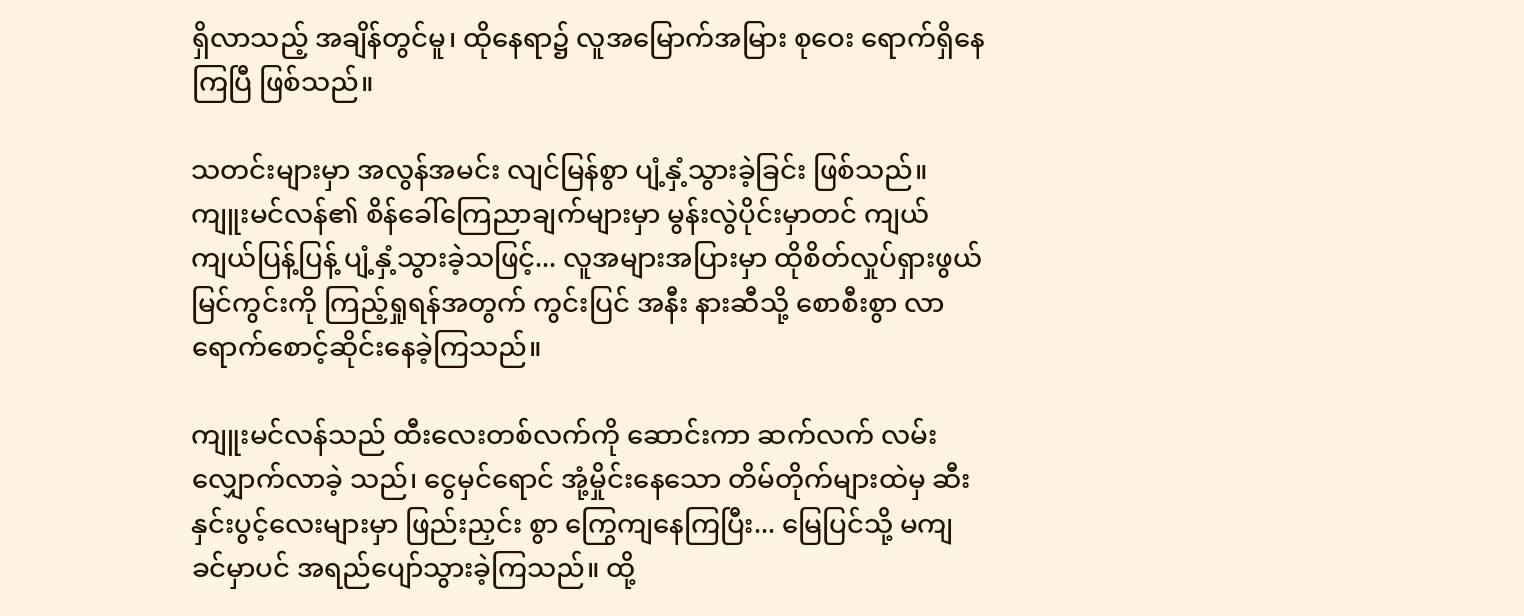ရှိလာသည့် အချိန်တွင်မူ၊ ထိုနေရာ၌ လူအမြောက်အမြား စုဝေး ရောက်ရှိနေကြပြီ ဖြစ်သည်။

သတင်းများမှာ အလွန်အမင်း လျင်မြန်စွာ ပျံ့နှံ့သွားခဲ့ခြင်း ဖြစ်သည်။ ကျူးမင်လန်၏ စိန်ခေါ်ကြေညာချက်များမှာ မွန်းလွဲပိုင်းမှာတင် ကျယ်ကျယ်ပြန့်ပြန့် ပျံ့နှံ့သွားခဲ့သဖြင့်... လူအများအပြားမှာ ထိုစိတ်လှုပ်ရှားဖွယ် မြင်ကွင်းကို ကြည့်ရှုရန်အတွက် ကွင်းပြင် အနီး နားဆီသို့ စောစီးစွာ လာရောက်စောင့်ဆိုင်းနေခဲ့ကြသည်။

ကျူးမင်လန်သည် ထီးလေးတစ်လက်ကို ဆောင်းကာ ဆက်လက် လမ်းလျှောက်လာခဲ့ သည်၊ ငွေမှင်ရောင် အုံ့မှိုင်းနေသော တိမ်တိုက်များထဲမှ ဆီးနှင်းပွင့်လေးများမှာ ဖြည်းညှင်း စွာ ကြွေကျနေကြပြီး... မြေပြင်သို့ မကျခင်မှာပင် အရည်ပျော်သွားခဲ့ကြသည်။ ထို့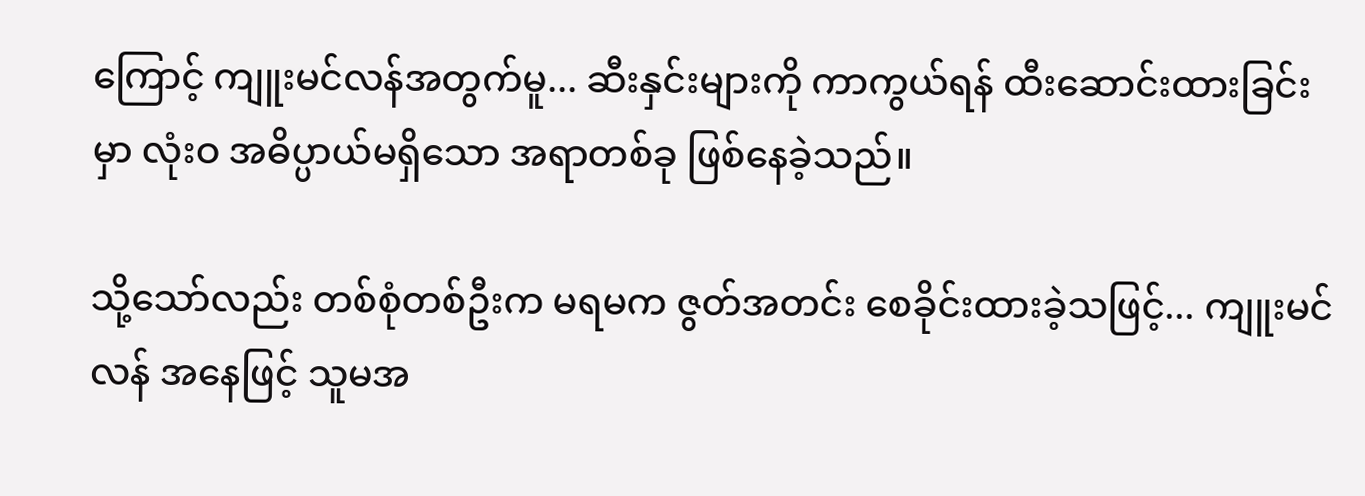ကြောင့် ကျူးမင်လန်အတွက်မူ... ဆီးနှင်းများကို ကာကွယ်ရန် ထီးဆောင်းထားခြင်းမှာ လုံးဝ အဓိပ္ပာယ်မရှိသော အရာတစ်ခု ဖြစ်နေခဲ့သည်။

သို့သော်လည်း တစ်စုံတစ်ဦးက မရမက ဇွတ်အတင်း စေခိုင်းထားခဲ့သဖြင့်... ကျူးမင်လန် အနေဖြင့် သူမအ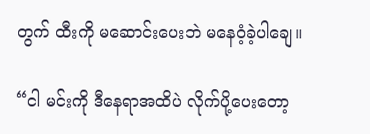တွက် ထီးကို မဆောင်းပေးဘဲ မနေဝံ့ခဲ့ပါချေ။

“ငါ မင်းကို ဒီနေရာအထိပဲ လိုက်ပို့ပေးတော့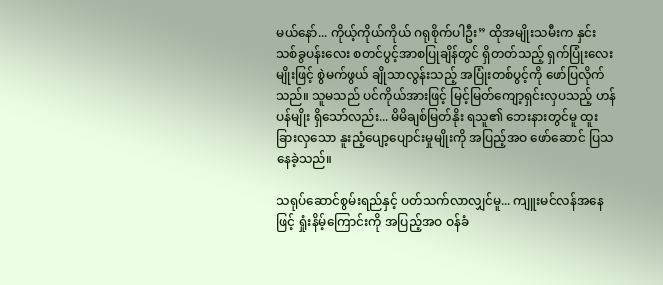မယ်နော်... ကိုယ့်ကိုယ်ကိုယ် ဂရုစိုက်ပါဦး” ထိုအမျိုးသမီးက နှင်းသစ်ခွပန်းလေး စတင်ပွင့်အာစပြုချိန်တွင် ရှိတတ်သည့် ရှက်ပြုံးလေး မျိုးဖြင့် စွဲမက်ဖွယ် ချိုသာလွန်းသည့် အပြုံးတစ်ပွင့်ကို ဖော်ပြလိုက်သည်။ သူမသည် ပင်ကိုယ်အားဖြင့် မြင့်မြတ်ကျော့ရှင်းလှပသည့် ဟန်ပန်မျိုး ရှိသော်လည်း... မိမိချစ်မြတ်နိုး ရသူ၏ ဘေးနားတွင်မူ ထူးခြားလှသော နူးညံ့ပျော့ပျောင်းမှုမျိုးကို အပြည့်အဝ ဖော်ဆောင် ပြသနေခဲ့သည်။

သရုပ်ဆောင်စွမ်းရည်နှင့် ပတ်သက်လာလျှင်မူ... ကျူးမင်လန်အနေဖြင့် ရှုံးနိမ့်ကြောင်းကို အပြည့်အဝ ဝန်ခံ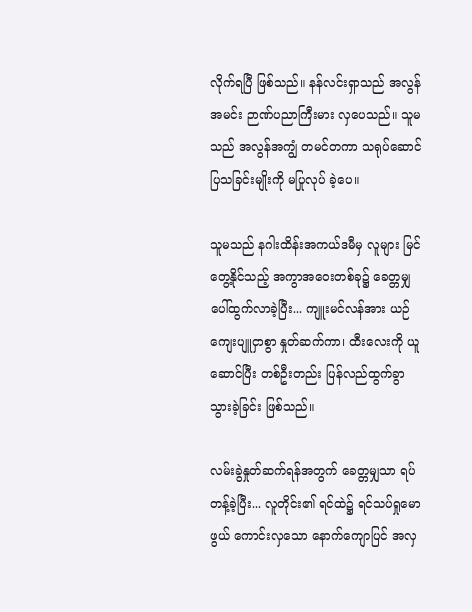လိုက်ရပြီ ဖြစ်သည်။ နန်လင်းရှာသည် အလွန်အမင်း ဉာဏ်ပညာကြီးမား လှပေသည်။ သူမသည် အလွန်အကျွံ တမင်တကာ သရုပ်ဆောင်ပြသခြင်းမျိုးကို မပြုလုပ် ခဲ့ပေ။

သူမသည် နဂါးထိန်းအကယ်ဒမီမှ လူများ မြင်တွေ့နိုင်သည့် အကွာအဝေးတစ်ခု၌ ခေတ္တမျှ ပေါ်ထွက်လာခဲ့ပြီး... ကျူးမင်လန်အား ယဉ်ကျေးပျူငှာစွာ နှုတ်ဆက်ကာ၊ ထီးလေးကို ယူဆောင်ပြီး တစ်ဦးတည်း ပြန်လည်ထွက်ခွာသွားခဲ့ခြင်း ဖြစ်သည်။

လမ်းခွဲနှုတ်ဆက်ရန်အတွက် ခေတ္တမျှသာ ရပ်တန့်ခဲ့ပြီး... လူတိုင်း၏ ရင်ထဲ၌ ရင်သပ်ရှုမော ဖွယ် ကောင်းလှသော နောက်ကျောပြင် အလှ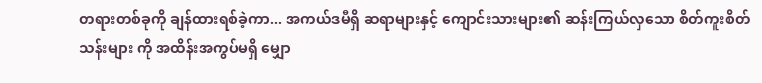တရားတစ်ခုကို ချန်ထားရစ်ခဲ့ကာ... အကယ်ဒမီရှိ ဆရာများနှင့် ကျောင်းသားများ၏ ဆန်းကြယ်လှသော စိတ်ကူးစိတ်သန်းများ ကို အထိန်းအကွပ်မရှိ မျှော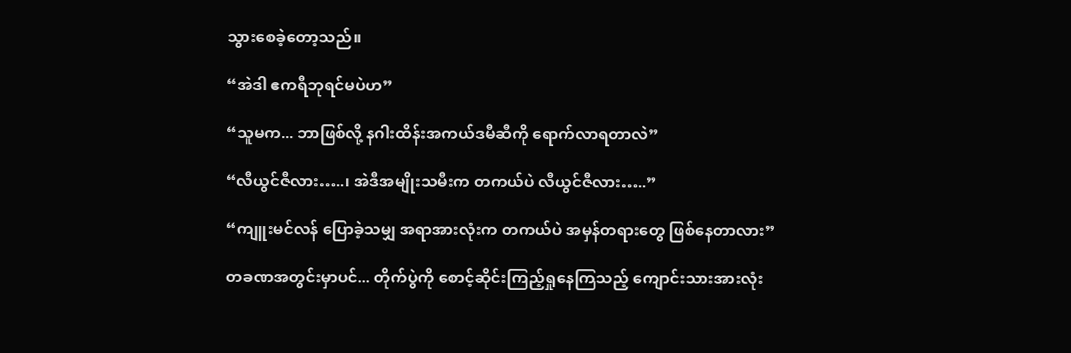သွားစေခဲ့တော့သည်။

“အဲဒါ ဧကရီဘုရင်မပဲဟ”

“သူမက... ဘာဖြစ်လို့ နဂါးထိန်းအကယ်ဒမီဆီကို ရောက်လာရတာလဲ”

“လီယွင်ဇီလား…..၊ အဲဒီအမျိုးသမီးက တကယ်ပဲ လီယွင်ဇီလား…..”

“ကျူးမင်လန် ပြောခဲ့သမျှ အရာအားလုံးက တကယ်ပဲ အမှန်တရားတွေ ဖြစ်နေတာလား”

တခဏအတွင်းမှာပင်... တိုက်ပွဲကို စောင့်ဆိုင်းကြည့်ရှုနေကြသည့် ကျောင်းသားအားလုံး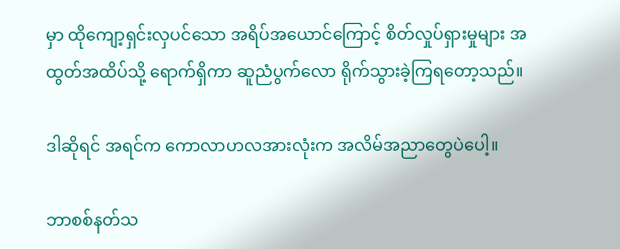မှာ ထိုကျော့ရှင်းလှပင်သော အရိပ်အယောင်ကြောင့် စိတ်လှုပ်ရှားမှုများ အထွတ်အထိပ်သို့ ရောက်ရှိကာ ဆူညံပွက်လော ရိုက်သွားခဲ့ကြရတော့သည်။

ဒါဆိုရင် အရင်က ကောလာဟလအားလုံးက အလိမ်အညာတွေပဲပေါ့။

ဘာစစ်နတ်သ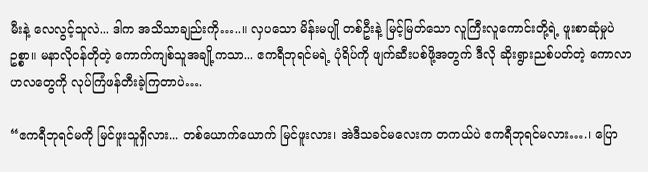မီးနဲ့ လေလွင့်သူလဲ... ဒါက အသိသာချည်းကို…..။ လှပသော မိန်းမပျို တစ်ဦးနဲ့ မြင့်မြတ်သော လူကြီးလူကောင်းတို့ရဲ့ ဖူးစာဆုံမှုပဲဥစ္စာ။ မနာလိုဝန်တိုတဲ့ ကောက်ကျစ်သူအချို့ကသာ... ဧကရီဘုရင်မရဲ့ ပုံရိပ်ကို ဖျက်ဆီးပစ်ဖို့အတွက် ဒီလို ဆိုးရွားညစ်ပတ်တဲ့ ကောလာဟလတွေကို လုပ်ကြံဖန်တီးခဲ့ကြတာပဲ….

“ဧကရီဘုရင်မကို မြင်ဖူးသူရှိလား... တစ်ယောက်ယောက် မြင်ဖူးလား၊ အဲဒီသခင်မလေးက တကယ်ပဲ ဧကရီဘုရင်မလား….၊ ပြော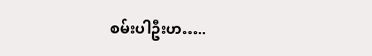စမ်းပါဦးဟ…..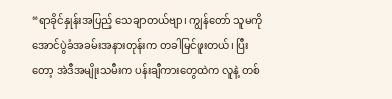“ရာခိုင်နှုန်းအပြည့် သေချာတယ်ဗျာ၊ ကျွန်တော် သူမကို အောင်ပွဲခံအခမ်းအနားတုန်းက တခါမြင်ဖူးတယ်၊ ပြီးတော့ အဲဒီအမျိုးသမီးက ပန်းချီကားတွေထဲက လူနဲ့ တစ်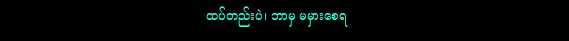ထပ်တည်းပဲ၊ ဘာမှ မမှားစေရ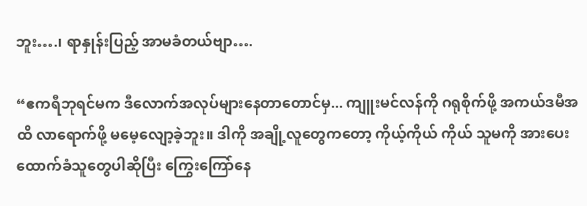ဘူး….၊ ရာနှုန်းပြည့် အာမခံတယ်ဗျာ….

“ဧကရီဘုရင်မက ဒီလောက်အလုပ်များနေတာတောင်မှ... ကျူးမင်လန်ကို ဂရုစိုက်ဖို့ အကယ်ဒမီအထိ လာရောက်ဖို့ မမေ့လျော့ခဲ့ဘူး။ ဒါကို အချို့လူတွေကတော့ ကိုယ့်ကိုယ် ကိုယ် သူမကို အားပေးထောက်ခံသူတွေပါဆိုပြီး ကြွေးကြော်နေ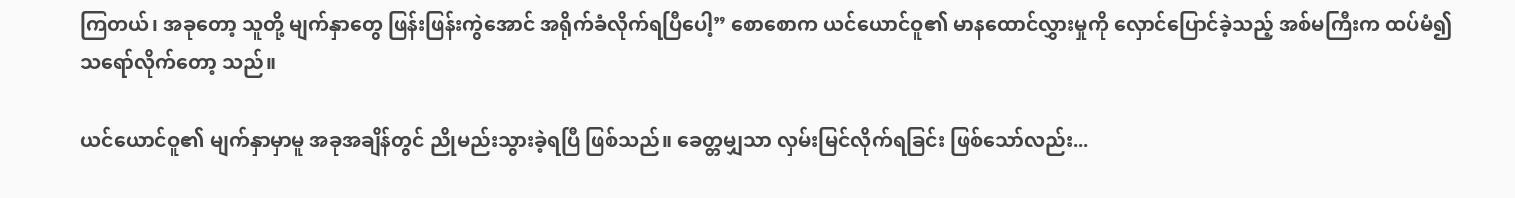ကြတယ်၊ အခုတော့ သူတို့ မျက်နှာတွေ ဖြန်းဖြန်းကွဲအောင် အရိုက်ခံလိုက်ရပြီပေါ့” စောစောက ယင်ယောင်ဝူ၏ မာနထောင်လွှားမှုကို လှောင်ပြောင်ခဲ့သည့် အစ်မကြီးက ထပ်မံ၍ သရော်လိုက်တော့ သည်။

ယင်ယောင်ဝူ၏ မျက်နှာမှာမူ အခုအချိန်တွင် ညိုမည်းသွားခဲ့ရပြီ ဖြစ်သည်။ ခေတ္တမျှသာ လှမ်းမြင်လိုက်ရခြင်း ဖြစ်သော်လည်း...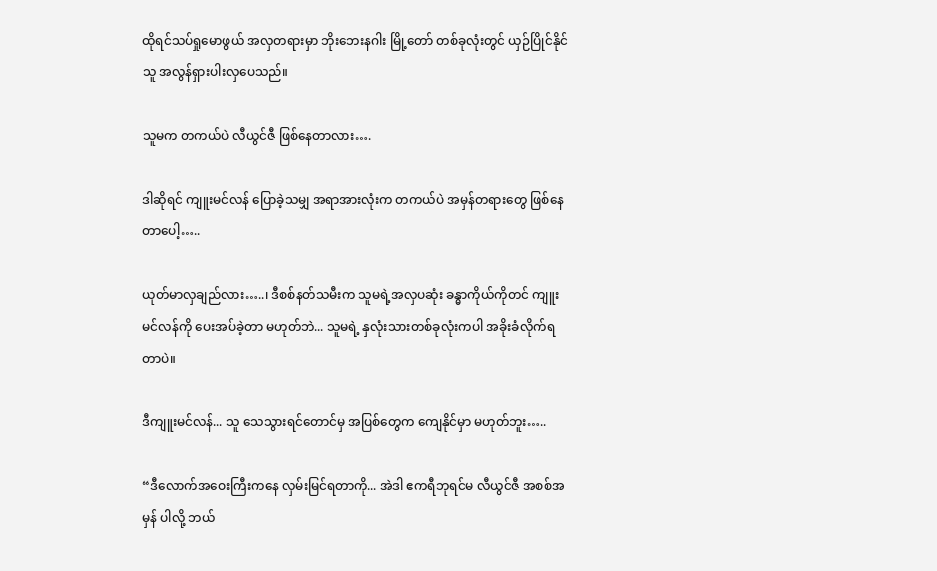ထိုရင်သပ်ရှုမောဖွယ် အလှတရားမှာ ဘိုးဘေးနဂါး မြို့တော် တစ်ခုလုံးတွင် ယှဉ်ပြိုင်နိုင်သူ အလွန်ရှားပါးလှပေသည်။

သူမက တကယ်ပဲ လီယွင်ဇီ ဖြစ်နေတာလား….

ဒါဆိုရင် ကျူးမင်လန် ပြောခဲ့သမျှ အရာအားလုံးက တကယ်ပဲ အမှန်တရားတွေ ဖြစ်နေတာပေါ့…..

ယုတ်မာလှချည်လား…..၊ ဒီစစ်နတ်သမီးက သူမရဲ့အလှပဆုံး ခန္ဓာကိုယ်ကိုတင် ကျူးမင်လန်ကို ပေးအပ်ခဲ့တာ မဟုတ်ဘဲ... သူမရဲ့ နှလုံးသားတစ်ခုလုံးကပါ အခိုးခံလိုက်ရ တာပဲ။

ဒီကျူးမင်လန်... သူ သေသွားရင်တောင်မှ အပြစ်တွေက ကျေနိုင်မှာ မဟုတ်ဘူး…..

“ဒီလောက်အဝေးကြီးကနေ လှမ်းမြင်ရတာကို... အဲဒါ ဧကရီဘုရင်မ လီယွင်ဇီ အစစ်အမှန် ပါလို့ ဘယ်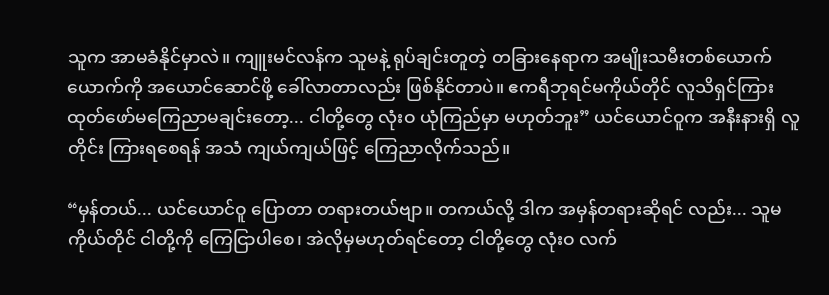သူက အာမခံနိုင်မှာလဲ။ ကျူးမင်လန်က သူမနဲ့ ရုပ်ချင်းတူတဲ့ တခြားနေရာက အမျိုးသမီးတစ်ယောက်ယောက်ကို အယောင်ဆောင်ဖို့ ခေါ်လာတာလည်း ဖြစ်နိုင်တာပဲ။ ဧကရီဘုရင်မကိုယ်တိုင် လူသိရှင်ကြား ထုတ်ဖော်မကြေညာမချင်းတော့... ငါတို့တွေ လုံးဝ ယုံကြည်မှာ မဟုတ်ဘူး” ယင်ယောင်ဝူက အနီးနားရှိ လူတိုင်း ကြားရစေရန် အသံ ကျယ်ကျယ်ဖြင့် ကြေညာလိုက်သည်။

“မှန်တယ်... ယင်ယောင်ဝူ ပြောတာ တရားတယ်ဗျာ။ တကယ်လို့ ဒါက အမှန်တရားဆိုရင် လည်း... သူမကိုယ်တိုင် ငါတို့ကို ကြေငြာပါစေ၊ အဲလိုမှမဟုတ်ရင်တော့ ငါတို့တွေ လုံးဝ လက်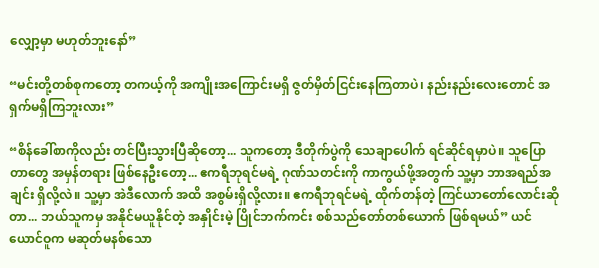လျှော့မှာ မဟုတ်ဘူးနော်”

“မင်းတို့တစ်စုကတော့ တကယ့်ကို အကျိုးအကြောင်းမရှိ ဇွတ်မှိတ်ငြင်းနေကြတာပဲ၊ နည်းနည်းလေးတောင် အရှက်မရှိကြဘူးလား”

“စိန်ခေါ်စာကိုလည်း တင်ပြီးသွားပြီဆိုတော့... သူကတော့ ဒီတိုက်ပွဲကို သေချာပေါက် ရင်ဆိုင်ရမှာပဲ။ သူပြောတာတွေ အမှန်တရား ဖြစ်နေဦးတော့... ဧကရီဘုရင်မရဲ့ ဂုဏ်သတင်းကို ကာကွယ်ဖို့အတွက် သူ့မှာ ဘာအရည်အချင်း ရှိလို့လဲ။ သူ့မှာ အဲဒီလောက် အထိ အစွမ်းရှိလို့လား။ ဧကရီဘုရင်မရဲ့ ထိုက်တန်တဲ့ ကြင်ယာတော်လောင်းဆိုတာ... ဘယ်သူကမှ အနိုင်မယူနိုင်တဲ့ အနှိုင်းမဲ့ ပြိုင်ဘက်ကင်း စစ်သည်တော်တစ်ယောက် ဖြစ်ရမယ်” ယင်ယောင်ဝူက မဆုတ်မနစ်သော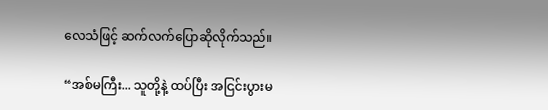လေသံဖြင့် ဆက်လက်ပြောဆိုလိုက်သည်။

“အစ်မကြီး... သူတို့နဲ့ ထပ်ပြီး အငြင်းပွားမ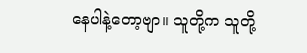နေပါနဲ့တော့ဗျာ။ သူတို့က သူတို့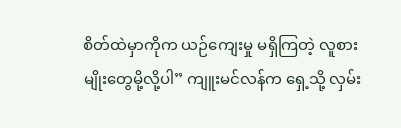စိတ်ထဲမှာကိုက ယဉ်ကျေးမှု မရှိကြတဲ့ လူစားမျိုးတွေမို့လို့ပါ” ကျူးမင်လန်က ရှေ့သို့ လှမ်း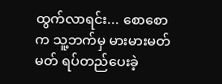ထွက်လာရင်း... စောစောက သူ့ဘက်မှ မားမားမတ်မတ် ရပ်တည်ပေးခဲ့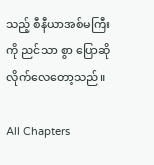သည့် စီနီယာအစ်မကြီးကို ညင်သာ စွာ ပြောဆိုလိုက်လေတော့သည်။

All Chapters